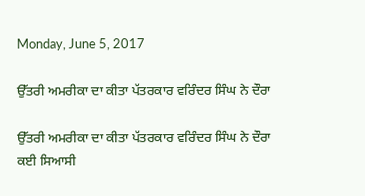Monday, June 5, 2017

ਉੱਤਰੀ ਅਮਰੀਕਾ ਦਾ ਕੀਤਾ ਪੱਤਰਕਾਰ ਵਰਿੰਦਰ ਸਿੰਘ ਨੇ ਦੌਰਾ

ਉੱਤਰੀ ਅਮਰੀਕਾ ਦਾ ਕੀਤਾ ਪੱਤਰਕਾਰ ਵਰਿੰਦਰ ਸਿੰਘ ਨੇ ਦੌਰਾ
ਕਈ ਸਿਆਸੀ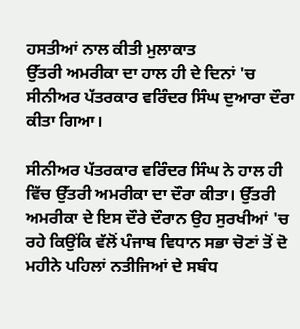ਹਸਤੀਆਂ ਨਾਲ ਕੀਤੀ ਮੁਲਾਕਾਤ
ਉੱਤਰੀ ਅਮਰੀਕਾ ਦਾ ਹਾਲ ਹੀ ਦੇ ਦਿਨਾਂ 'ਚ ਸੀਨੀਅਰ ਪੱਤਰਕਾਰ ਵਰਿੰਦਰ ਸਿੰਘ ਦੁਆਰਾ ਦੌਰਾ ਕੀਤਾ ਗਿਆ।

ਸੀਨੀਅਰ ਪੱਤਰਕਾਰ ਵਰਿੰਦਰ ਸਿੰਘ ਨੇ ਹਾਲ ਹੀ ਵਿੱਚ ਉੱਤਰੀ ਅਮਰੀਕਾ ਦਾ ਦੌਰਾ ਕੀਤਾ। ਉੱਤਰੀ ਅਮਰੀਕਾ ਦੇ ਇਸ ਦੌਰੇ ਦੌਰਾਨ ਉਹ ਸੁਰਖੀਆਂ 'ਚ ਰਹੇ ਕਿਉਂਕਿ ਵੱਲੋਂ ਪੰਜਾਬ ਵਿਧਾਨ ਸਭਾ ਚੋਣਾਂ ਤੋਂ ਦੋ ਮਹੀਨੇ ਪਹਿਲਾਂ ਨਤੀਜਿਆਂ ਦੇ ਸਬੰਧ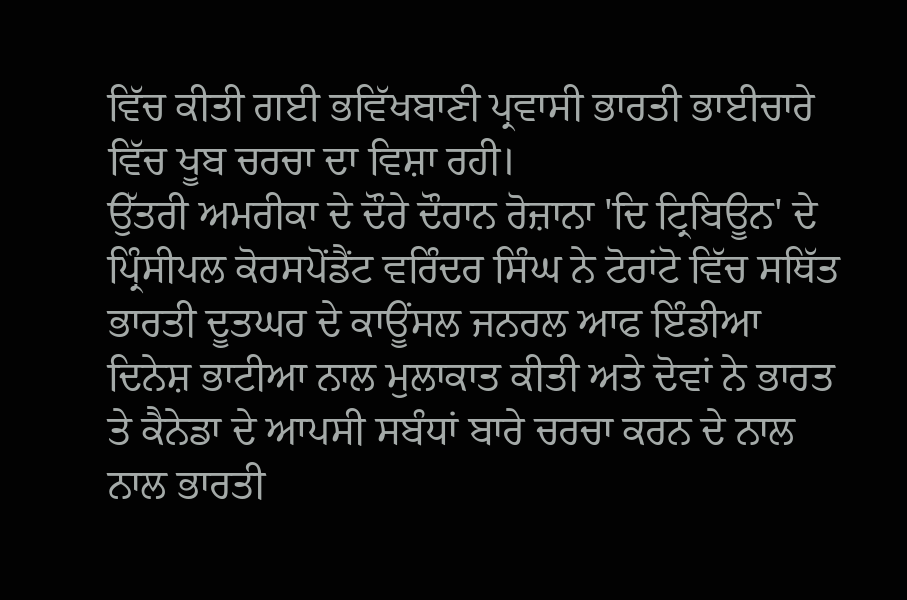ਵਿੱਚ ਕੀਤੀ ਗਈ ਭਵਿੱਖਬਾਣੀ ਪ੍ਰਵਾਸੀ ਭਾਰਤੀ ਭਾਈਚਾਰੇ ਵਿੱਚ ਖੂਬ ਚਰਚਾ ਦਾ ਵਿਸ਼ਾ ਰਹੀ।
ਉੱਤਰੀ ਅਮਰੀਕਾ ਦੇ ਦੌਰੇ ਦੌਰਾਨ ਰੋਜ਼ਾਨਾ 'ਦਿ ਟ੍ਰਿਬਿਊਨ' ਦੇ ਪ੍ਰਿੰਸੀਪਲ ਕੋਰਸਪੋਂਡੈਂਟ ਵਰਿੰਦਰ ਸਿੰਘ ਨੇ ਟੋਰਾਂਟੋ ਵਿੱਚ ਸਥਿੱਤ ਭਾਰਤੀ ਦੂਤਘਰ ਦੇ ਕਾਊਂਸਲ ਜਨਰਲ ਆਫ ਇੰਡੀਆ ਦਿਨੇਸ਼ ਭਾਟੀਆ ਨਾਲ ਮੁਲਾਕਾਤ ਕੀਤੀ ਅਤੇ ਦੋਵਾਂ ਨੇ ਭਾਰਤ ਤੇ ਕੈਨੇਡਾ ਦੇ ਆਪਸੀ ਸਬੰਧਾਂ ਬਾਰੇ ਚਰਚਾ ਕਰਨ ਦੇ ਨਾਲ ਨਾਲ ਭਾਰਤੀ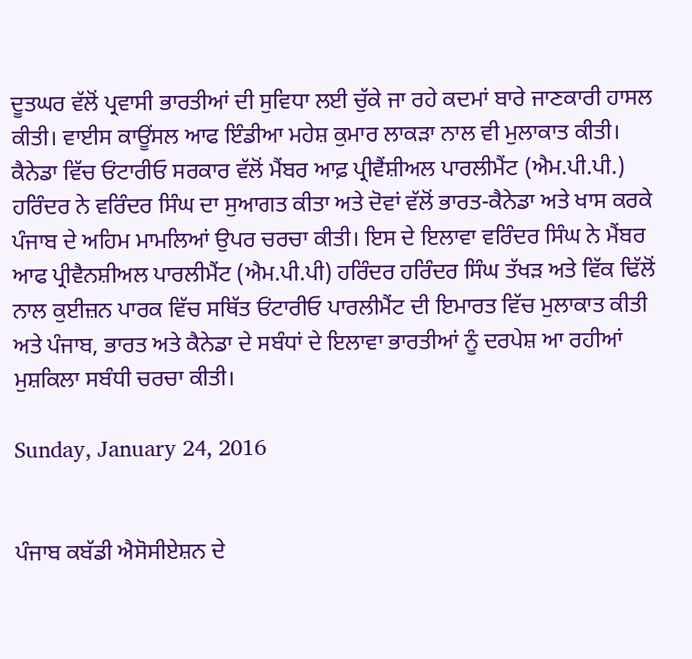ਦੂਤਘਰ ਵੱਲੋਂ ਪ੍ਰਵਾਸੀ ਭਾਰਤੀਆਂ ਦੀ ਸੁਵਿਧਾ ਲਈ ਚੁੱਕੇ ਜਾ ਰਹੇ ਕਦਮਾਂ ਬਾਰੇ ਜਾਣਕਾਰੀ ਹਾਸਲ ਕੀਤੀ। ਵਾਈਸ ਕਾਊਂਸਲ ਆਫ ਇੰਡੀਆ ਮਹੇਸ਼ ਕੁਮਾਰ ਲਾਕੜਾ ਨਾਲ ਵੀ ਮੁਲਾਕਾਤ ਕੀਤੀ।
ਕੈਨੇਡਾ ਵਿੱਚ ਓਂਟਾਰੀਓ ਸਰਕਾਰ ਵੱਲੋਂ ਮੈਂਬਰ ਆਫ਼ ਪ੍ਰੀਵੈਂਸ਼ੀਅਲ ਪਾਰਲੀਮੈਂਟ (ਐਮ.ਪੀ.ਪੀ.) ਹਰਿੰਦਰ ਨੇ ਵਰਿੰਦਰ ਸਿੰਘ ਦਾ ਸੁਆਗਤ ਕੀਤਾ ਅਤੇ ਦੋਵਾਂ ਵੱਲੋਂ ਭਾਰਤ-ਕੈਨੇਡਾ ਅਤੇ ਖਾਸ ਕਰਕੇ ਪੰਜਾਬ ਦੇ ਅਹਿਮ ਮਾਮਲਿਆਂ ਉਪਰ ਚਰਚਾ ਕੀਤੀ। ਇਸ ਦੇ ਇਲਾਵਾ ਵਰਿੰਦਰ ਸਿੰਘ ਨੇ ਮੈਂਬਰ ਆਫ ਪ੍ਰੀਵੈਨਸ਼ੀਅਲ ਪਾਰਲੀਮੈਂਟ (ਐਮ.ਪੀ.ਪੀ) ਹਰਿੰਦਰ ਹਰਿੰਦਰ ਸਿੰਘ ਤੱਖੜ ਅਤੇ ਵਿੱਕ ਢਿੱਲੋਂ ਨਾਲ ਕੁਈਜ਼ਨ ਪਾਰਕ ਵਿੱਚ ਸਥਿੱਤ ਓਂਟਾਰੀਓ ਪਾਰਲੀਮੈਂਟ ਦੀ ਇਮਾਰਤ ਵਿੱਚ ਮੁਲਾਕਾਤ ਕੀਤੀ ਅਤੇ ਪੰਜਾਬ, ਭਾਰਤ ਅਤੇ ਕੈਨੇਡਾ ਦੇ ਸਬੰਧਾਂ ਦੇ ਇਲਾਵਾ ਭਾਰਤੀਆਂ ਨੂੰ ਦਰਪੇਸ਼ ਆ ਰਹੀਆਂ ਮੁਸ਼ਕਿਲਾ ਸਬੰਧੀ ਚਰਚਾ ਕੀਤੀ।

Sunday, January 24, 2016


ਪੰਜਾਬ ਕਬੱਡੀ ਐਸੋਸੀਏਸ਼ਨ ਦੇ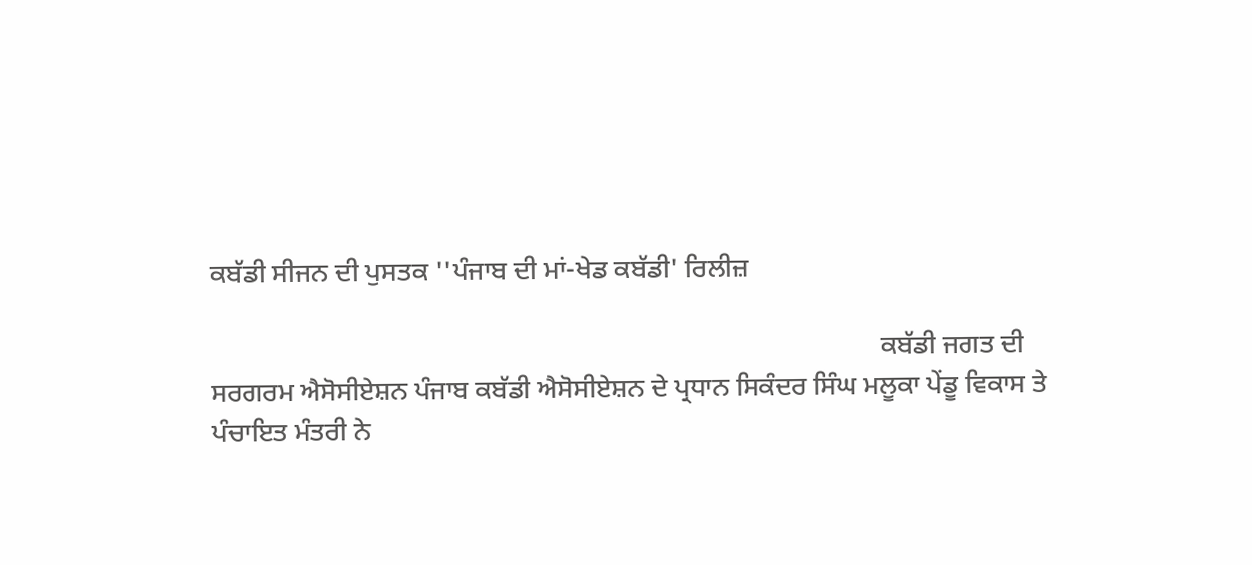ਕਬੱਡੀ ਸੀਜਨ ਦੀ ਪੁਸਤਕ ''ਪੰਜਾਬ ਦੀ ਮਾਂ-ਖੇਡ ਕਬੱਡੀ' ਰਿਲੀਜ਼

                                                                                                   ਕਬੱਡੀ ਜਗਤ ਦੀ ਸਰਗਰਮ ਐਸੋਸੀਏਸ਼ਨ ਪੰਜਾਬ ਕਬੱਡੀ ਐਸੋਸੀਏਸ਼ਨ ਦੇ ਪ੍ਰਧਾਨ ਸਿਕੰਦਰ ਸਿੰਘ ਮਲੂਕਾ ਪੇਂਡੂ ਵਿਕਾਸ ਤੇ ਪੰਚਾਇਤ ਮੰਤਰੀ ਨੇ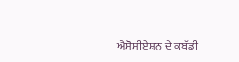ਐਸੋਸੀਏਸ਼ਨ ਦੇ ਕਬੱਡੀ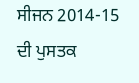ਸੀਜਨ 2014-15 ਦੀ ਪੁਸਤਕ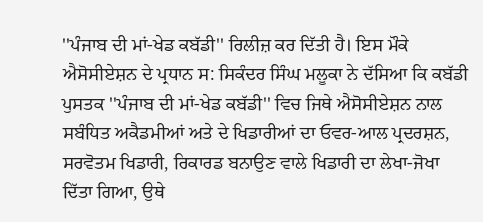''ਪੰਜਾਬ ਦੀ ਮਾਂ-ਖੇਡ ਕਬੱਡੀ'' ਰਿਲੀਜ਼ ਕਰ ਦਿੱਤੀ ਹੈ। ਇਸ ਮੌਕੇ ਐਸੋਸੀਏਸ਼ਨ ਦੇ ਪ੍ਰਧਾਨ ਸ: ਸਿਕੰਦਰ ਸਿੰਘ ਮਲੂਕਾ ਨੇ ਦੱਸਿਆ ਕਿ ਕਬੱਡੀ ਪੁਸਤਕ ''ਪੰਜਾਬ ਦੀ ਮਾਂ-ਖੇਡ ਕਬੱਡੀ'' ਵਿਚ ਜਿਥੇ ਐਸੋਸੀਏਸ਼ਨ ਨਾਲ ਸਬੰਧਿਤ ਅਕੈਡਮੀਆਂ ਅਤੇ ਦੇ ਖਿਡਾਰੀਆਂ ਦਾ ਓਵਰ-ਆਲ ਪ੍ਰਦਰਸ਼ਨ, ਸਰਵੋਤਮ ਖਿਡਾਰੀ, ਰਿਕਾਰਡ ਬਨਾਉਣ ਵਾਲੇ ਖਿਡਾਰੀ ਦਾ ਲੇਖਾ-ਜੋਖਾ ਦਿੱਤਾ ਗਿਆ, ਉਥੇ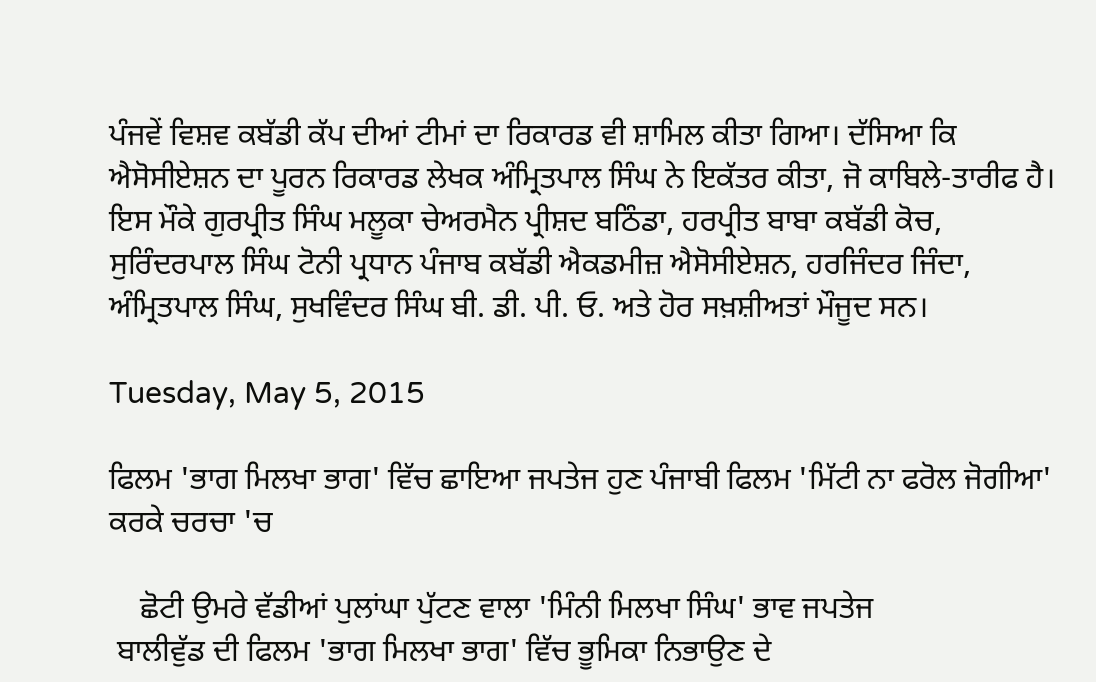ਪੰਜਵੇਂ ਵਿਸ਼ਵ ਕਬੱਡੀ ਕੱਪ ਦੀਆਂ ਟੀਮਾਂ ਦਾ ਰਿਕਾਰਡ ਵੀ ਸ਼ਾਮਿਲ ਕੀਤਾ ਗਿਆ। ਦੱਸਿਆ ਕਿ ਐਸੋਸੀਏਸ਼ਨ ਦਾ ਪੂਰਨ ਰਿਕਾਰਡ ਲੇਖਕ ਅੰਮ੍ਰਿਤਪਾਲ ਸਿੰਘ ਨੇ ਇਕੱਤਰ ਕੀਤਾ, ਜੋ ਕਾਬਿਲੇ-ਤਾਰੀਫ ਹੈ। ਇਸ ਮੌਕੇ ਗੁਰਪ੍ਰੀਤ ਸਿੰਘ ਮਲੂਕਾ ਚੇਅਰਮੈਨ ਪ੍ਰੀਸ਼ਦ ਬਠਿੰਡਾ, ਹਰਪ੍ਰੀਤ ਬਾਬਾ ਕਬੱਡੀ ਕੋਚ, ਸੁਰਿੰਦਰਪਾਲ ਸਿੰਘ ਟੋਨੀ ਪ੍ਰਧਾਨ ਪੰਜਾਬ ਕਬੱਡੀ ਐਕਡਮੀਜ਼ ਐਸੋਸੀਏਸ਼ਨ, ਹਰਜਿੰਦਰ ਜਿੰਦਾ, ਅੰਮ੍ਰਿਤਪਾਲ ਸਿੰਘ, ਸੁਖਵਿੰਦਰ ਸਿੰਘ ਬੀ. ਡੀ. ਪੀ. ਓ. ਅਤੇ ਹੋਰ ਸਖ਼ਸ਼ੀਅਤਾਂ ਮੌਜੂਦ ਸਨ।

Tuesday, May 5, 2015

ਫਿਲਮ 'ਭਾਗ ਮਿਲਖਾ ਭਾਗ' ਵਿੱਚ ਛਾਇਆ ਜਪਤੇਜ ਹੁਣ ਪੰਜਾਬੀ ਫਿਲਮ 'ਮਿੱਟੀ ਨਾ ਫਰੋਲ ਜੋਗੀਆ' ਕਰਕੇ ਚਰਚਾ 'ਚ

    ਛੋਟੀ ਉਮਰੇ ਵੱਡੀਆਂ ਪੁਲਾਂਘਾ ਪੁੱਟਣ ਵਾਲਾ 'ਮਿੰਨੀ ਮਿਲਖਾ ਸਿੰਘ' ਭਾਵ ਜਪਤੇਜ
 ਬਾਲੀਵੁੱਡ ਦੀ ਫਿਲਮ 'ਭਾਗ ਮਿਲਖਾ ਭਾਗ' ਵਿੱਚ ਭੂਮਿਕਾ ਨਿਭਾਉਣ ਦੇ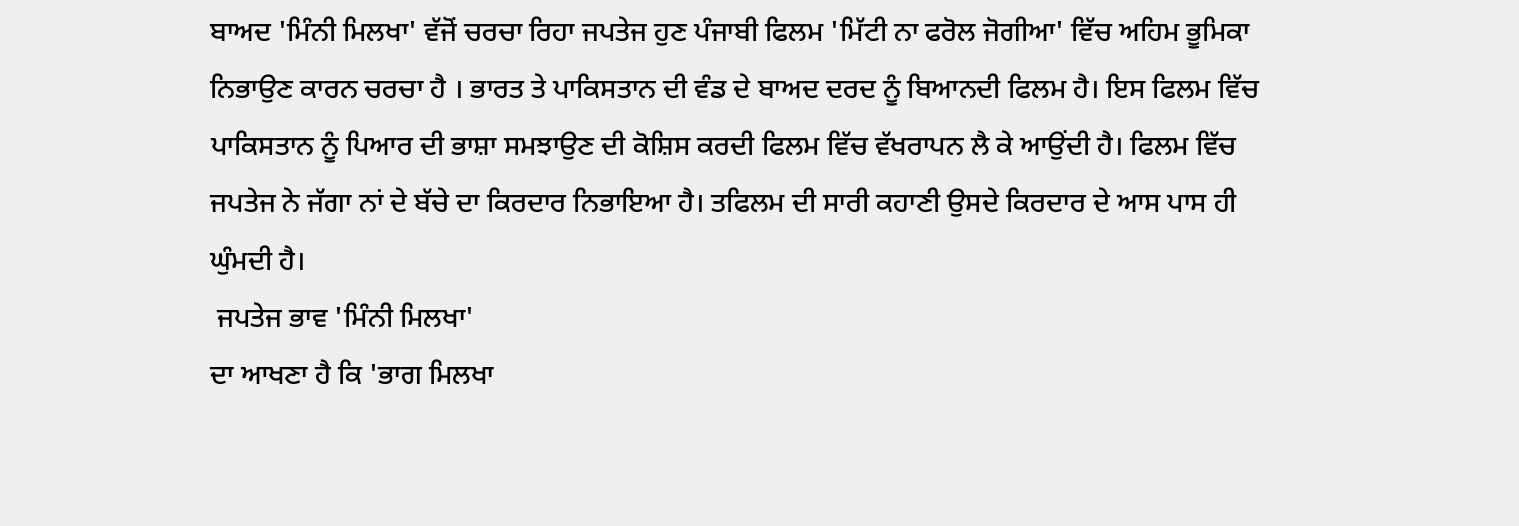ਬਾਅਦ 'ਮਿੰਨੀ ਮਿਲਖਾ' ਵੱਜੋਂ ਚਰਚਾ ਰਿਹਾ ਜਪਤੇਜ ਹੁਣ ਪੰਜਾਬੀ ਫਿਲਮ 'ਮਿੱਟੀ ਨਾ ਫਰੋਲ ਜੋਗੀਆ' ਵਿੱਚ ਅਹਿਮ ਭੂਮਿਕਾ ਨਿਭਾਉਣ ਕਾਰਨ ਚਰਚਾ ਹੈ । ਭਾਰਤ ਤੇ ਪਾਕਿਸਤਾਨ ਦੀ ਵੰਡ ਦੇ ਬਾਅਦ ਦਰਦ ਨੂੰ ਬਿਆਨਦੀ ਫਿਲਮ ਹੈ। ਇਸ ਫਿਲਮ ਵਿੱਚ ਪਾਕਿਸਤਾਨ ਨੂੰ ਪਿਆਰ ਦੀ ਭਾਸ਼ਾ ਸਮਝਾਉਣ ਦੀ ਕੋਸ਼ਿਸ ਕਰਦੀ ਫਿਲਮ ਵਿੱਚ ਵੱਖਰਾਪਨ ਲੈ ਕੇ ਆਉਂਦੀ ਹੈ। ਫਿਲਮ ਵਿੱਚ ਜਪਤੇਜ ਨੇ ਜੱਗਾ ਨਾਂ ਦੇ ਬੱਚੇ ਦਾ ਕਿਰਦਾਰ ਨਿਭਾਇਆ ਹੈ। ਤਫਿਲਮ ਦੀ ਸਾਰੀ ਕਹਾਣੀ ਉਸਦੇ ਕਿਰਦਾਰ ਦੇ ਆਸ ਪਾਸ ਹੀ ਘੁੰਮਦੀ ਹੈ।
 ਜਪਤੇਜ ਭਾਵ 'ਮਿੰਨੀ ਮਿਲਖਾ'
ਦਾ ਆਖਣਾ ਹੈ ਕਿ 'ਭਾਗ ਮਿਲਖਾ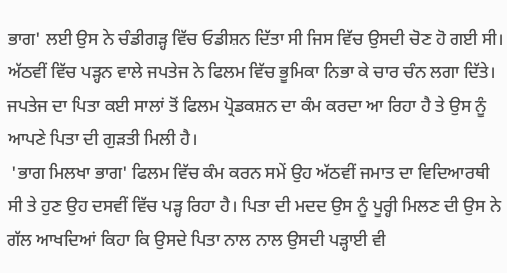ਭਾਗ' ਲਈ ਉਸ ਨੇ ਚੰਡੀਗੜ੍ਹ ਵਿੱਚ ਓਡੀਸ਼ਨ ਦਿੱਤਾ ਸੀ ਜਿਸ ਵਿੱਚ ਉਸਦੀ ਚੋਣ ਹੋ ਗਈ ਸੀ। ਅੱਠਵੀਂ ਵਿੱਚ ਪੜ੍ਹਨ ਵਾਲੇ ਜਪਤੇਜ ਨੇ ਫਿਲਮ ਵਿੱਚ ਭੂਮਿਕਾ ਨਿਭਾ ਕੇ ਚਾਰ ਚੰਨ ਲਗਾ ਦਿੱਤੇ। ਜਪਤੇਜ ਦਾ ਪਿਤਾ ਕਈ ਸਾਲਾਂ ਤੋਂ ਫਿਲਮ ਪ੍ਰੋਡਕਸ਼ਨ ਦਾ ਕੰਮ ਕਰਦਾ ਆ ਰਿਹਾ ਹੈ ਤੇ ਉਸ ਨੂੰ ਆਪਣੇ ਪਿਤਾ ਦੀ ਗੁੜਤੀ ਮਿਲੀ ਹੈ।
 'ਭਾਗ ਮਿਲਖਾ ਭਾਗ' ਫਿਲਮ ਵਿੱਚ ਕੰਮ ਕਰਨ ਸਮੇਂ ਉਹ ਅੱਠਵੀਂ ਜਮਾਤ ਦਾ ਵਿਦਿਆਰਥੀ ਸੀ ਤੇ ਹੁਣ ਉਹ ਦਸਵੀਂ ਵਿੱਚ ਪੜ੍ਹ ਰਿਹਾ ਹੈ। ਪਿਤਾ ਦੀ ਮਦਦ ਉਸ ਨੂੰ ਪੂਰ੍ਹੀ ਮਿਲਣ ਦੀ ਉਸ ਨੇ ਗੱਲ ਆਖਦਿਆਂ ਕਿਹਾ ਕਿ ਉਸਦੇ ਪਿਤਾ ਨਾਲ ਨਾਲ ਉਸਦੀ ਪੜ੍ਹਾਈ ਵੀ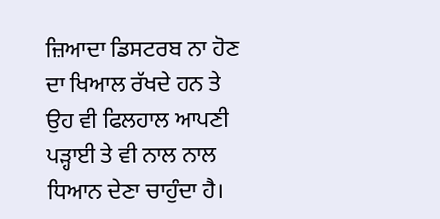ਜ਼ਿਆਦਾ ਡਿਸਟਰਬ ਨਾ ਹੋਣ ਦਾ ਖਿਆਲ ਰੱਖਦੇ ਹਨ ਤੇ ਉਹ ਵੀ ਫਿਲਹਾਲ ਆਪਣੀ ਪੜ੍ਹਾਈ ਤੇ ਵੀ ਨਾਲ ਨਾਲ ਧਿਆਨ ਦੇਣਾ ਚਾਹੁੰਦਾ ਹੈ।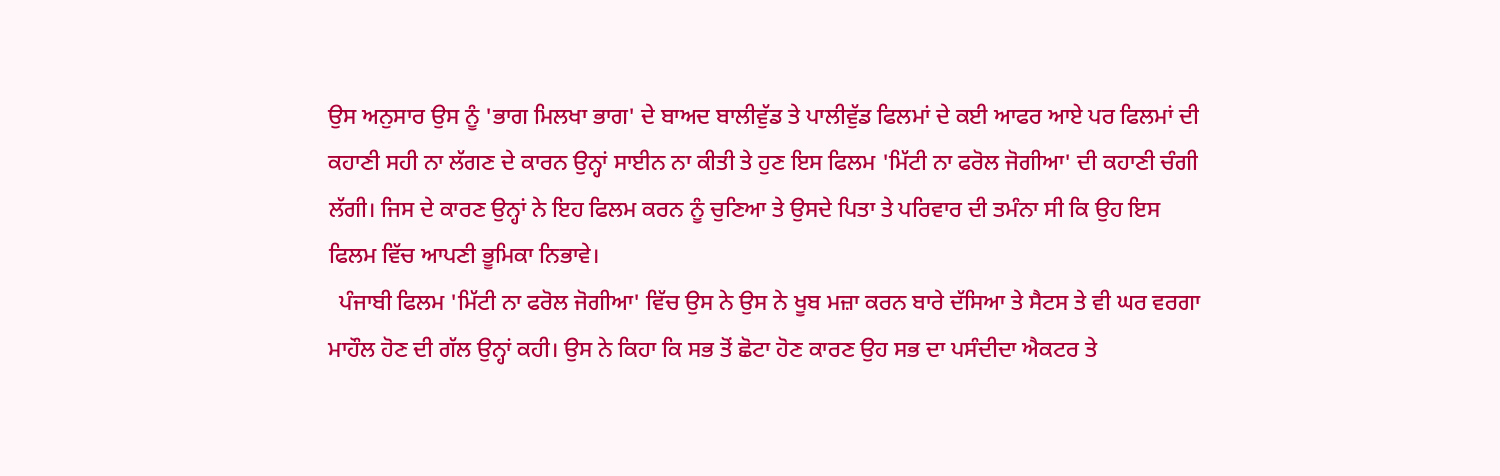ਉਸ ਅਨੁਸਾਰ ਉਸ ਨੂੰ 'ਭਾਗ ਮਿਲਖਾ ਭਾਗ' ਦੇ ਬਾਅਦ ਬਾਲੀਵੁੱਡ ਤੇ ਪਾਲੀਵੁੱਡ ਫਿਲਮਾਂ ਦੇ ਕਈ ਆਫਰ ਆਏ ਪਰ ਫਿਲਮਾਂ ਦੀ ਕਹਾਣੀ ਸਹੀ ਨਾ ਲੱਗਣ ਦੇ ਕਾਰਨ ਉਨ੍ਹਾਂ ਸਾਈਨ ਨਾ ਕੀਤੀ ਤੇ ਹੁਣ ਇਸ ਫਿਲਮ 'ਮਿੱਟੀ ਨਾ ਫਰੋਲ ਜੋਗੀਆ' ਦੀ ਕਹਾਣੀ ਚੰਗੀ ਲੱਗੀ। ਜਿਸ ਦੇ ਕਾਰਣ ਉਨ੍ਹਾਂ ਨੇ ਇਹ ਫਿਲਮ ਕਰਨ ਨੂੰ ਚੁਣਿਆ ਤੇ ਉਸਦੇ ਪਿਤਾ ਤੇ ਪਰਿਵਾਰ ਦੀ ਤਮੰਨਾ ਸੀ ਕਿ ਉਹ ਇਸ ਫਿਲਮ ਵਿੱਚ ਆਪਣੀ ਭੂਮਿਕਾ ਨਿਭਾਵੇ।
  ਪੰਜਾਬੀ ਫਿਲਮ 'ਮਿੱਟੀ ਨਾ ਫਰੋਲ ਜੋਗੀਆ' ਵਿੱਚ ਉਸ ਨੇ ਉਸ ਨੇ ਖੂਬ ਮਜ਼ਾ ਕਰਨ ਬਾਰੇ ਦੱਸਿਆ ਤੇ ਸੈਟਸ ਤੇ ਵੀ ਘਰ ਵਰਗਾ ਮਾਹੌਲ ਹੋਣ ਦੀ ਗੱਲ ਉਨ੍ਹਾਂ ਕਹੀ। ਉਸ ਨੇ ਕਿਹਾ ਕਿ ਸਭ ਤੋਂ ਛੋਟਾ ਹੋਣ ਕਾਰਣ ਉਹ ਸਭ ਦਾ ਪਸੰਦੀਦਾ ਐਕਟਰ ਤੇ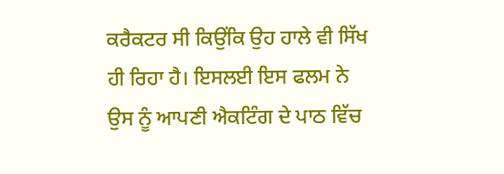ਕਰੈਕਟਰ ਸੀ ਕਿਉਂਕਿ ਉਹ ਹਾਲੇ ਵੀ ਸਿੱਖ ਹੀ ਰਿਹਾ ਹੈ। ਇਸਲਈ ਇਸ ਫਲਮ ਨੇ ਉਸ ਨੂੰ ਆਪਣੀ ਐਕਟਿੰਗ ਦੇ ਪਾਠ ਵਿੱਚ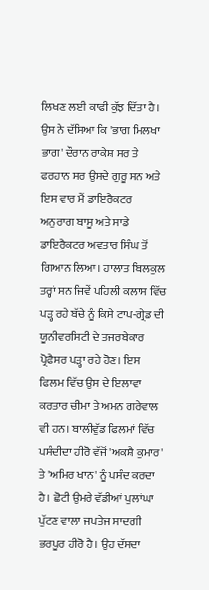ਲਿਖਣ ਲਈ ਕਾਫੀ ਕੁੱਝ ਦਿੱਤਾ ਹੈ। ਉਸ ਨੇ ਦੱਸਿਆ ਕਿ 'ਭਾਗ ਮਿਲਖਾ ਭਾਗ' ਦੌਰਾਨ ਰਾਕੇਸ਼ ਸਰ ਤੇ ਫਰਹਾਨ ਸਰ ਉਸਦੇ ਗੁਰੂ ਸਨ ਅਤੇ ਇਸ ਵਾਰ ਮੈਂ ਡਾਇਰੈਕਟਰ ਅਨੁਰਾਗ ਬਾਸੂ ਅਤੇ ਸਾਡੇ ਡਾਇਰੈਕਟਰ ਅਵਤਾਰ ਸਿੰਘ ਤੋਂ ਗਿਆਨ ਲਿਆ। ਹਾਲਾਤ ਬਿਲਕੁਲ ਤਰ੍ਹਾਂ ਸਨ ਜਿਵੇਂ ਪਹਿਲੀ ਕਲਾਸ ਵਿੱਚ ਪੜ੍ਹ ਰਹੇ ਬੱਚੇ ਨੂੰ ਕਿਸੇ ਟਾਪ-ਗ੍ਰੇਡ ਦੀ ਯੂਨੀਵਰਸਿਟੀ ਦੇ ਤਜਰਬੇਕਾਰ ਪ੍ਰੋਫੈਸਰ ਪੜ੍ਹਾ ਰਹੇ ਹੋਣ। ਇਸ ਫਿਲਮ ਵਿੱਚ ਉਸ ਦੇ ਇਲਾਵਾ ਕਰਤਾਰ ਚੀਮਾ ਤੇ ਅਮਨ ਗਰੇਵਾਲ ਵੀ ਹਨ। ਬਾਲੀਵੁੱਡ ਫਿਲਮਾਂ ਵਿੱਚ ਪਸੰਦੀਦਾ ਹੀਰੋ ਵੱਜੋਂ 'ਅਕਸ਼ੈ ਕੁਮਾਰ' ਤੇ 'ਅਮਿਰ ਖਾਨ' ਨੂੰ ਪਸੰਦ ਕਰਦਾ ਹੈ। ਛੋਟੀ ਉਮਰੇ ਵੱਡੀਆਂ ਪੁਲਾਂਘਾ ਪੁੱਟਣ ਵਾਲਾ ਜਪਤੇਜ ਸਾਦਗੀ ਭਰਪੂਰ ਹੀਰੋ ਹੈ। ਉਹ ਦੱਸਦਾ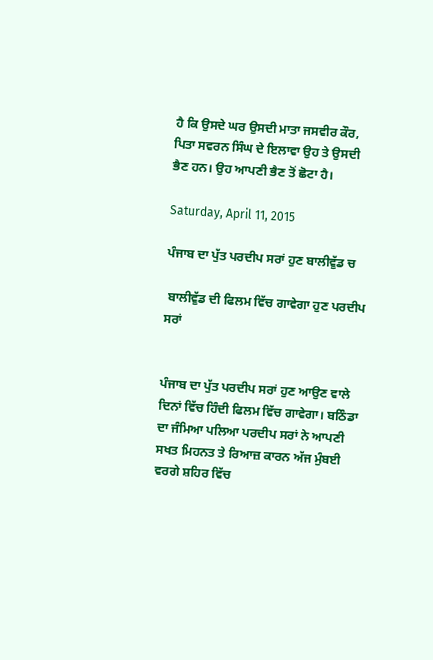ਹੈ ਕਿ ਉਸਦੇ ਘਰ ਉਸਦੀ ਮਾਤਾ ਜਸਵੀਰ ਕੌਰ, ਪਿਤਾ ਸਵਰਨ ਸਿੰਘ ਦੇ ਇਲਾਵਾ ਉਹ ਤੇ ਉਸਦੀ ਭੈਣ ਹਨ। ਉਹ ਆਪਣੀ ਭੈਣ ਤੋਂ ਛੋਟਾ ਹੈ।

Saturday, April 11, 2015

ਪੰਜਾਬ ਦਾ ਪੁੱਤ ਪਰਦੀਪ ਸਰਾਂ ਹੁਣ ਬਾਲੀਵੁੱਡ ਚ

 ਬਾਲੀਵੁੱਡ ਦੀ ਫਿਲਮ ਵਿੱਚ ਗਾਵੇਗਾ ਹੁਣ ਪਰਦੀਪ ਸਰਾਂ


ਪੰਜਾਬ ਦਾ ਪੁੱਤ ਪਰਦੀਪ ਸਰਾਂ ਹੁਣ ਆਉਣ ਵਾਲੇ ਦਿਨਾਂ ਵਿੱਚ ਹਿੰਦੀ ਫਿਲਮ ਵਿੱਚ ਗਾਵੇਗਾ। ਬਠਿੰਡਾ ਦਾ ਜੰਮਿਆ ਪਲਿਆ ਪਰਦੀਪ ਸਰਾਂ ਨੇ ਆਪਣੀ ਸਖਤ ਮਿਹਨਤ ਤੇ ਰਿਆਜ਼ ਕਾਰਨ ਅੱਜ ਮੁੰਬਈ ਵਰਗੇ ਸ਼ਹਿਰ ਵਿੱਚ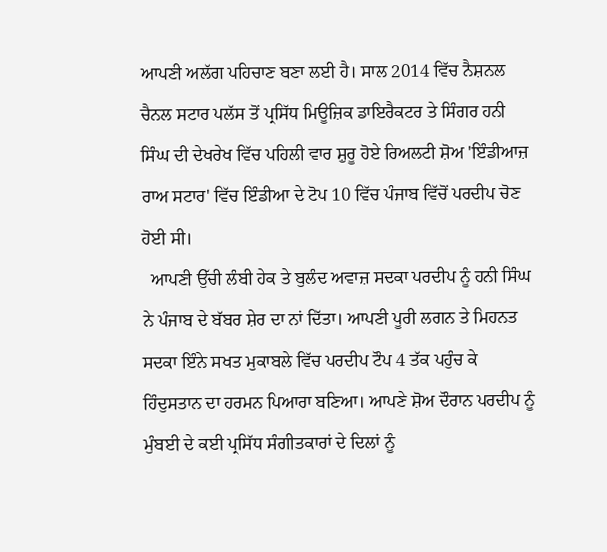ਆਪਣੀ ਅਲੱਗ ਪਹਿਚਾਣ ਬਣਾ ਲਈ ਹੈ। ਸਾਲ 2014 ਵਿੱਚ ਨੈਸ਼ਨਲ ਚੈਨਲ ਸਟਾਰ ਪਲੱਸ ਤੋਂ ਪ੍ਰਸਿੱਧ ਮਿਊਜ਼ਿਕ ਡਾਇਰੈਕਟਰ ਤੇ ਸਿੰਗਰ ਹਨੀ ਸਿੰਘ ਦੀ ਦੇਖਰੇਖ ਵਿੱਚ ਪਹਿਲੀ ਵਾਰ ਸ਼ੁਰੂ ਹੋਏ ਰਿਅਲਟੀ ਸ਼ੋਅ 'ਇੰਡੀਆਜ਼ ਰਾਅ ਸਟਾਰ' ਵਿੱਚ ਇੰਡੀਆ ਦੇ ਟੋਪ 10 ਵਿੱਚ ਪੰਜਾਬ ਵਿੱਚੋਂ ਪਰਦੀਪ ਚੋਣ ਹੋਈ ਸੀ।
  ਆਪਣੀ ਉੱਚੀ ਲੰਬੀ ਹੇਕ ਤੇ ਬੁਲੰਦ ਅਵਾਜ਼ ਸਦਕਾ ਪਰਦੀਪ ਨੂੰ ਹਨੀ ਸਿੰਘ ਨੇ ਪੰਜਾਬ ਦੇ ਬੱਬਰ ਸ਼ੇਰ ਦਾ ਨਾਂ ਦਿੱਤਾ। ਆਪਣੀ ਪੂਰੀ ਲਗਨ ਤੇ ਮਿਹਨਤ ਸਦਕਾ ਇੰਨੇ ਸਖਤ ਮੁਕਾਬਲੇ ਵਿੱਚ ਪਰਦੀਪ ਟੌਪ 4 ਤੱਕ ਪਹੁੰਚ ਕੇ ਹਿੰਦੁਸਤਾਨ ਦਾ ਹਰਮਨ ਪਿਆਰਾ ਬਣਿਆ। ਆਪਣੇ ਸ਼ੋਅ ਦੌਰਾਨ ਪਰਦੀਪ ਨੂੰ ਮੁੰਬਈ ਦੇ ਕਈ ਪ੍ਰਸਿੱਧ ਸੰਗੀਤਕਾਰਾਂ ਦੇ ਦਿਲਾਂ ਨੂੰ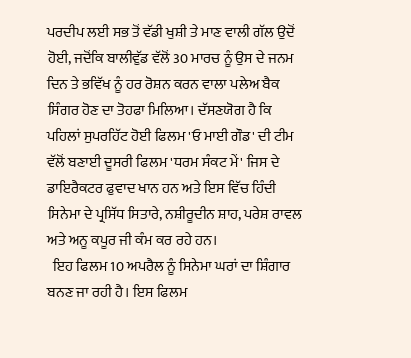ਪਰਦੀਪ ਲਈ ਸਭ ਤੋਂ ਵੱਡੀ ਖੁਸ਼ੀ ਤੇ ਮਾਣ ਵਾਲੀ ਗੱਲ ਉਦੋਂ ਹੋਈ, ਜਦੋਂਕਿ ਬਾਲੀਵੁੱਡ ਵੱਲੋਂ 30 ਮਾਰਚ ਨੂੰ ਉਸ ਦੇ ਜਨਮ ਦਿਨ ਤੇ ਭਵਿੱਖ ਨੂੰ ਹਰ ਰੋਸ਼ਨ ਕਰਨ ਵਾਲਾ ਪਲੇਅ ਬੈਕ ਸਿੰਗਰ ਹੋਣ ਦਾ ਤੋਹਫਾ ਮਿਲਿਆ। ਦੱਸਣਯੋਗ ਹੈ ਕਿ ਪਹਿਲਾਂ ਸੁਪਰਹਿੱਟ ਹੋਈ ਫਿਲਮ 'ਓ ਮਾਈ ਗੌਡ' ਦੀ ਟੀਮ ਵੱਲੋਂ ਬਣਾਈ ਦੂਸਰੀ ਫਿਲਮ 'ਧਰਮ ਸੰਕਟ ਮੇਂ' ਜਿਸ ਦੇ ਡਾਇਰੈਕਟਰ ਫੁਵਾਦ ਖਾਨ ਹਨ ਅਤੇ ਇਸ ਵਿੱਚ ਹਿੰਦੀ ਸਿਨੇਮਾ ਦੇ ਪ੍ਰਸਿੱਧ ਸਿਤਾਰੇ, ਨਸ਼ੀਰੂਦੀਨ ਸ਼ਾਹ, ਪਰੇਸ਼ ਰਾਵਲ ਅਤੇ ਅਨੂ ਕਪੂਰ ਜੀ ਕੰਮ ਕਰ ਰਹੇ ਹਨ।
  ਇਹ ਫਿਲਮ 10 ਅਪਰੈਲ ਨੂੰ ਸਿਨੇਮਾ ਘਰਾਂ ਦਾ ਸ਼ਿੰਗਾਰ ਬਨਣ ਜਾ ਰਹੀ ਹੈ। ਇਸ ਫਿਲਮ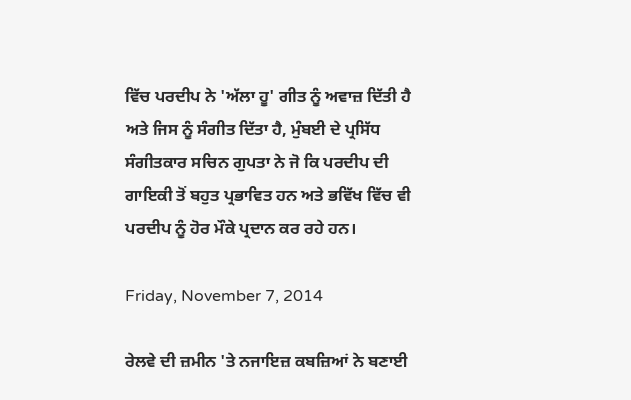ਵਿੱਚ ਪਰਦੀਪ ਨੇ 'ਅੱਲਾ ਹੂ' ਗੀਤ ਨੂੰ ਅਵਾਜ਼ ਦਿੱਤੀ ਹੈ ਅਤੇ ਜਿਸ ਨੂੰ ਸੰਗੀਤ ਦਿੱਤਾ ਹੈ, ਮੁੰਬਈ ਦੇ ਪ੍ਰਸਿੱਧ ਸੰਗੀਤਕਾਰ ਸਚਿਨ ਗੁਪਤਾ ਨੇ ਜੋ ਕਿ ਪਰਦੀਪ ਦੀ ਗਾਇਕੀ ਤੋਂ ਬਹੁਤ ਪ੍ਰਭਾਵਿਤ ਹਨ ਅਤੇ ਭਵਿੱਖ ਵਿੱਚ ਵੀ ਪਰਦੀਪ ਨੂੰ ਹੋਰ ਮੌਕੇ ਪ੍ਰਦਾਨ ਕਰ ਰਹੇ ਹਨ।

Friday, November 7, 2014

ਰੇਲਵੇ ਦੀ ਜ਼ਮੀਨ 'ਤੇ ਨਜਾਇਜ਼ ਕਬਜ਼ਿਆਂ ਨੇ ਬਣਾਈ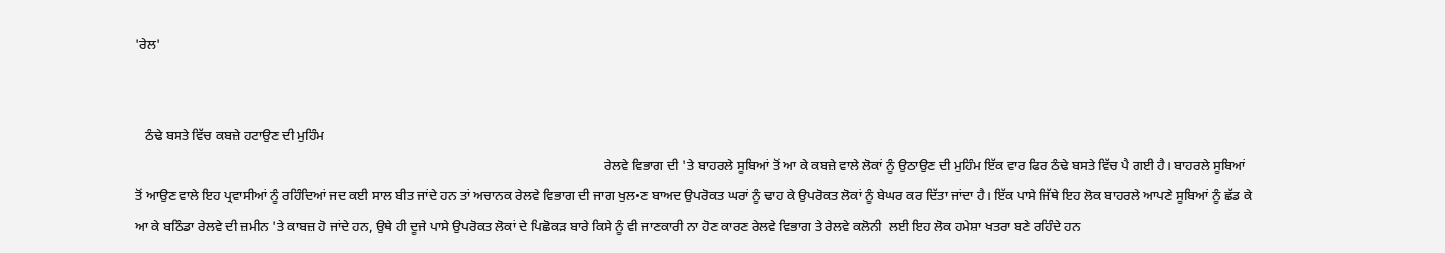'ਰੇਲ'


   ਠੰਢੇ ਬਸਤੇ ਵਿੱਚ ਕਬਜ਼ੇ ਹਟਾਉਣ ਦੀ ਮੁਹਿੰਮ
                                                                                                                                           ਰੇਲਵੇ ਵਿਭਾਗ ਦੀ 'ਤੇ ਬਾਹਰਲੇ ਸੂਬਿਆਂ ਤੋਂ ਆ ਕੇ ਕਬਜ਼ੇ ਵਾਲੇ ਲੋਕਾਂ ਨੂੰ ਉਠਾਉਣ ਦੀ ਮੁਹਿੰਮ ਇੱਕ ਵਾਰ ਫਿਰ ਠੰਢੇ ਬਸਤੇ ਵਿੱਚ ਪੈ ਗਈ ਹੈ। ਬਾਹਰਲੇ ਸੂਬਿਆਂ ਤੋਂ ਆਉਣ ਵਾਲੇ ਇਹ ਪ੍ਰਵਾਸੀਆਂ ਨੂੰ ਰਹਿੰਦਿਆਂ ਜਦ ਕਈ ਸਾਲ ਬੀਤ ਜਾਂਦੇ ਹਨ ਤਾਂ ਅਚਾਨਕ ਰੇਲਵੇ ਵਿਭਾਗ ਦੀ ਜਾਗ ਖੁਲ•ਣ ਬਾਅਦ ਉਪਰੋਕਤ ਘਰਾਂ ਨੂੰ ਢਾਹ ਕੇ ਉਪਰੋਕਤ ਲੋਕਾਂ ਨੂੰ ਬੇਘਰ ਕਰ ਦਿੱਤਾ ਜਾਂਦਾ ਹੈ। ਇੱਕ ਪਾਸੇ ਜਿੱਥੇ ਇਹ ਲੋਕ ਬਾਹਰਲੇ ਆਪਣੇ ਸੂਬਿਆਂ ਨੂੰ ਛੱਡ ਕੇ ਆ ਕੇ ਬਠਿੰਡਾ ਰੇਲਵੇ ਦੀ ਜ਼ਮੀਨ 'ਤੇ ਕਾਬਜ਼ ਹੋ ਜਾਂਦੇ ਹਨ, ਉਥੇ ਹੀ ਦੂਜੇ ਪਾਸੇ ਉਪਰੋਕਤ ਲੋਕਾਂ ਦੇ ਪਿਛੋਕੜ ਬਾਰੇ ਕਿਸੇ ਨੂੰ ਵੀ ਜਾਣਕਾਰੀ ਨਾ ਹੋਣ ਕਾਰਣ ਰੇਲਵੇ ਵਿਭਾਗ ਤੇ ਰੇਲਵੇ ਕਲੋਨੀ  ਲਈ ਇਹ ਲੋਕ ਹਮੇਸ਼ਾ ਖਤਰਾ ਬਣੇ ਰਹਿੰਦੇ ਹਨ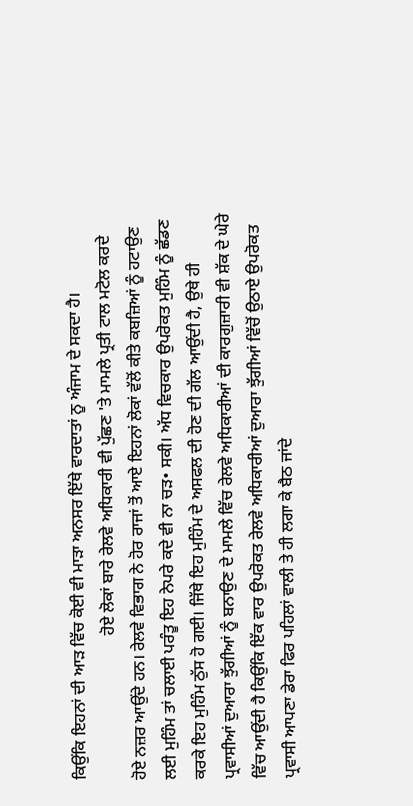ਕਿਉਂਕਿ ਇਹਨਾਂ ਦੀ ਆੜ ਵਿੱਚ ਕੋਈ ਵੀ ਮਾੜਾ ਅਨਸਰ ਇੱਥੇ ਵਾਰਦਾਤਾਂ ਨੂ ਅੰਜਾਮ ਦੇ ਸਕਦਾ ਹੈ।
                                   ਹੋਏ ਲੋਕਾਂ ਬਾਰੇ ਰੇਲਵੇ ਅਧਿਕਾਰੀ ਵੀ ਪੁੱਛਣ 'ਤੇ ਮਾਮਲੇ ਪ੍ਰਤੀ ਟਾਲ ਮਟੋਲ ਕਰਦੇ ਹੋਏ ਨਜ਼ਰ ਆਉਂਦੇ ਹਨ। ਰੇਲਵੇ ਵਿਭਾਗ ਨੇ ਹੋਰ ਰਾਜਾਂ ਤੋਂ ਆਏ ਇਹਨਾਂ ਲੋਕਾਂ ਵੱਲੋਂ ਕੀਤੇ ਕਬਜ਼ਿਆਂ ਨੂੰ ਹਟਾਉਣ ਲਈ ਮੁਹਿੰਮ ਤਾਂ ਚਲਾਈ ਪਰੰਤੂ ਇਹ ਨੇਪਰੇ ਕਦੇ ਵੀ ਨਾ ਚੜ• ਸਕੀ। ਅੱਧ ਵਿਚਕਾਰ ਉਪਰੋਕਤ ਮੁਹਿੰਮ ਨੂੰ ਛੱਡਣ ਕਰਕੇ ਇਹ ਮੁਹਿੰਮ ਠੁੱਸ ਹੋ ਗਈ। ਜਿੱਥੇ ਇਹ ਮੁਹਿੰਮ ਦੇ ਅਸਫਲ ਦੀ ਹੋਣ ਦੀ ਗੱਲ ਆਉਂਦੀ ਹੈ, ਉਥੇ ਹੀ ਪ੍ਰਵਾਸੀਆਂ ਦੁਆਰਾ ਝੁੱਗੀਆਂ ਨੂੰ ਬਨਾਉਣ ਦੇ ਮਾਮਲੇ ਵਿੱਚ ਰੇਲਵੇ ਅਧਿਕਾਰੀਆਂ ਦੀ ਕਾਰਗੁਜ਼ਾਰੀ ਵੀ ਸ਼ੱਕ ਦੇ ਘੇਰੇ ਵਿੱਚ ਆਉਂਦੀ ਹੈ ਕਿਉਂਕਿ ਇੱਕ ਵਾਰ ਉਪਰੋਕਤ ਰੇਲਵੇ ਅਧਿਕਾਰੀਆਂ ਦੁਆਰਾ ਝੁੱਗੀਆਂ ਵਿੱਚੋਂ ਉਠਾਏ ਉਪਰੋਕਤ ਪ੍ਰਵਾਸੀ ਆਪਣਾ ਡੇਰਾ ਫਿਰ ਪਹਿਲਾਂ ਵਾਲੀ ਤੇ ਹੀ ਲਗਾ ਕੇ ਬੈਠ ਜਾਂਦੇ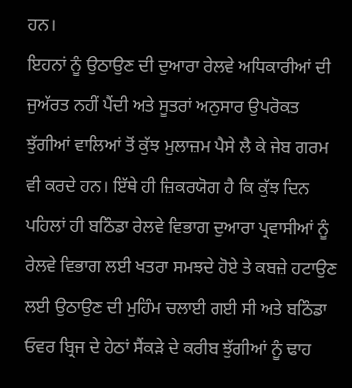ਹਨ।                                                                                                                                                                      ਇਹਨਾਂ ਨੂੰ ਉਠਾਉਣ ਦੀ ਦੁਆਰਾ ਰੇਲਵੇ ਅਧਿਕਾਰੀਆਂ ਦੀ ਜੁਅੱਰਤ ਨਹੀਂ ਪੈਂਦੀ ਅਤੇ ਸੂਤਰਾਂ ਅਨੁਸਾਰ ਉਪਰੋਕਤ ਝੁੱਗੀਆਂ ਵਾਲਿਆਂ ਤੋਂ ਕੁੱਝ ਮੁਲਾਜ਼ਮ ਪੈਸੇ ਲੈ ਕੇ ਜੇਬ ਗਰਮ ਵੀ ਕਰਦੇ ਹਨ। ਇੱਥੇ ਹੀ ਜ਼ਿਕਰਯੋਗ ਹੈ ਕਿ ਕੁੱਝ ਦਿਨ ਪਹਿਲਾਂ ਹੀ ਬਠਿੰਡਾ ਰੇਲਵੇ ਵਿਭਾਗ ਦੁਆਰਾ ਪ੍ਰਵਾਸੀਆਂ ਨੂੰ ਰੇਲਵੇ ਵਿਭਾਗ ਲਈ ਖਤਰਾ ਸਮਝਦੇ ਹੋਏ ਤੇ ਕਬਜ਼ੇ ਹਟਾਉਣ ਲਈ ਉਠਾਉਣ ਦੀ ਮੁਹਿੰਮ ਚਲਾਈ ਗਈ ਸੀ ਅਤੇ ਬਠਿੰਡਾ ਓਵਰ ਬ੍ਰਿਜ ਦੇ ਹੇਠਾਂ ਸੈਂਕੜੇ ਦੇ ਕਰੀਬ ਝੁੱਗੀਆਂ ਨੂੰ ਢਾਹ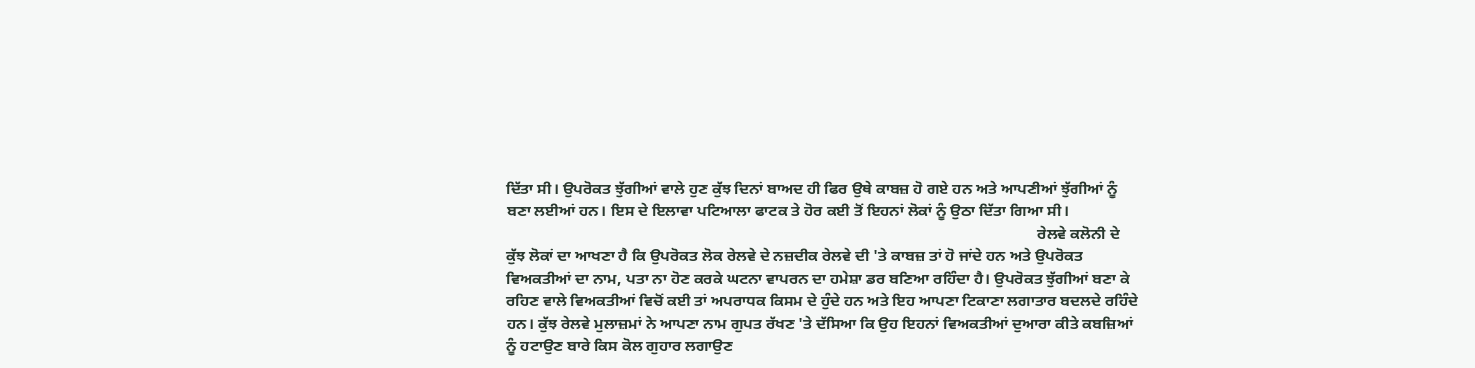ਦਿੱਤਾ ਸੀ। ਉਪਰੋਕਤ ਝੁੱਗੀਆਂ ਵਾਲੇ ਹੁਣ ਕੁੱਝ ਦਿਨਾਂ ਬਾਅਦ ਹੀ ਫਿਰ ਉਥੇ ਕਾਬਜ਼ ਹੋ ਗਏ ਹਨ ਅਤੇ ਆਪਣੀਆਂ ਝੁੱਗੀਆਂ ਨੂੰ ਬਣਾ ਲਈਆਂ ਹਨ। ਇਸ ਦੇ ਇਲਾਵਾ ਪਟਿਆਲਾ ਫਾਟਕ ਤੇ ਹੋਰ ਕਈ ਤੋਂ ਇਹਨਾਂ ਲੋਕਾਂ ਨੂੰ ਉਠਾ ਦਿੱਤਾ ਗਿਆ ਸੀ।
                                                                                                                                        ਰੇਲਵੇ ਕਲੋਨੀ ਦੇ ਕੁੱਝ ਲੋਕਾਂ ਦਾ ਆਖਣਾ ਹੈ ਕਿ ਉਪਰੋਕਤ ਲੋਕ ਰੇਲਵੇ ਦੇ ਨਜ਼ਦੀਕ ਰੇਲਵੇ ਦੀ 'ਤੇ ਕਾਬਜ਼ ਤਾਂ ਹੋ ਜਾਂਦੇ ਹਨ ਅਤੇ ਉਪਰੋਕਤ ਵਿਅਕਤੀਆਂ ਦਾ ਨਾਮ, ਪਤਾ ਨਾ ਹੋਣ ਕਰਕੇ ਘਟਨਾ ਵਾਪਰਨ ਦਾ ਹਮੇਸ਼ਾ ਡਰ ਬਣਿਆ ਰਹਿੰਦਾ ਹੈ। ਉਪਰੋਕਤ ਝੁੱਗੀਆਂ ਬਣਾ ਕੇ ਰਹਿਣ ਵਾਲੇ ਵਿਅਕਤੀਆਂ ਵਿਚੋਂ ਕਈ ਤਾਂ ਅਪਰਾਧਕ ਕਿਸਮ ਦੇ ਹੁੰਦੇ ਹਨ ਅਤੇ ਇਹ ਆਪਣਾ ਟਿਕਾਣਾ ਲਗਾਤਾਰ ਬਦਲਦੇ ਰਹਿੰਦੇ ਹਨ। ਕੁੱਝ ਰੇਲਵੇ ਮੁਲਾਜ਼ਮਾਂ ਨੇ ਆਪਣਾ ਨਾਮ ਗੁਪਤ ਰੱਖਣ 'ਤੇ ਦੱਸਿਆ ਕਿ ਉਹ ਇਹਨਾਂ ਵਿਅਕਤੀਆਂ ਦੁਆਰਾ ਕੀਤੇ ਕਬਜ਼ਿਆਂ ਨੂੰ ਹਟਾਉਣ ਬਾਰੇ ਕਿਸ ਕੋਲ ਗੁਹਾਰ ਲਗਾਉਣ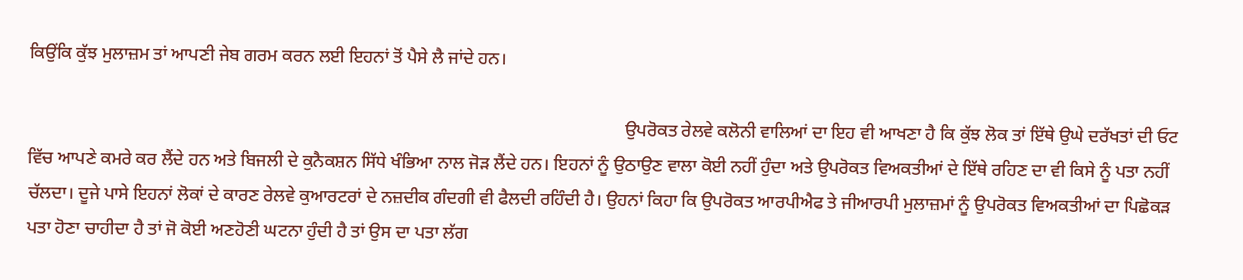ਕਿਉਂਕਿ ਕੁੱਝ ਮੁਲਾਜ਼ਮ ਤਾਂ ਆਪਣੀ ਜੇਬ ਗਰਮ ਕਰਨ ਲਈ ਇਹਨਾਂ ਤੋਂ ਪੈਸੇ ਲੈ ਜਾਂਦੇ ਹਨ।

                                                                                                                                       ਉਪਰੋਕਤ ਰੇਲਵੇ ਕਲੋਨੀ ਵਾਲਿਆਂ ਦਾ ਇਹ ਵੀ ਆਖਣਾ ਹੈ ਕਿ ਕੁੱਝ ਲੋਕ ਤਾਂ ਇੱਥੇ ਉਘੇ ਦਰੱਖਤਾਂ ਦੀ ਓਟ ਵਿੱਚ ਆਪਣੇ ਕਮਰੇ ਕਰ ਲੈਂਦੇ ਹਨ ਅਤੇ ਬਿਜਲੀ ਦੇ ਕੁਨੈਕਸ਼ਨ ਸਿੱਧੇ ਖੰਭਿਆ ਨਾਲ ਜੋੜ ਲੈਂਦੇ ਹਨ। ਇਹਨਾਂ ਨੂੰ ਉਠਾਉਣ ਵਾਲਾ ਕੋਈ ਨਹੀਂ ਹੁੰਦਾ ਅਤੇ ਉਪਰੋਕਤ ਵਿਅਕਤੀਆਂ ਦੇ ਇੱਥੇ ਰਹਿਣ ਦਾ ਵੀ ਕਿਸੇ ਨੂੰ ਪਤਾ ਨਹੀਂ ਚੱਲਦਾ। ਦੂਜੇ ਪਾਸੇ ਇਹਨਾਂ ਲੋਕਾਂ ਦੇ ਕਾਰਣ ਰੇਲਵੇ ਕੁਆਰਟਰਾਂ ਦੇ ਨਜ਼ਦੀਕ ਗੰਦਗੀ ਵੀ ਫੈਲਦੀ ਰਹਿੰਦੀ ਹੈ। ਉਹਨਾਂ ਕਿਹਾ ਕਿ ਉਪਰੋਕਤ ਆਰਪੀਐਫ ਤੇ ਜੀਆਰਪੀ ਮੁਲਾਜ਼ਮਾਂ ਨੂੰ ਉਪਰੋਕਤ ਵਿਅਕਤੀਆਂ ਦਾ ਪਿਛੋਕੜ ਪਤਾ ਹੋਣਾ ਚਾਹੀਦਾ ਹੈ ਤਾਂ ਜੋ ਕੋਈ ਅਣਹੋਣੀ ਘਟਨਾ ਹੁੰਦੀ ਹੈ ਤਾਂ ਉਸ ਦਾ ਪਤਾ ਲੱਗ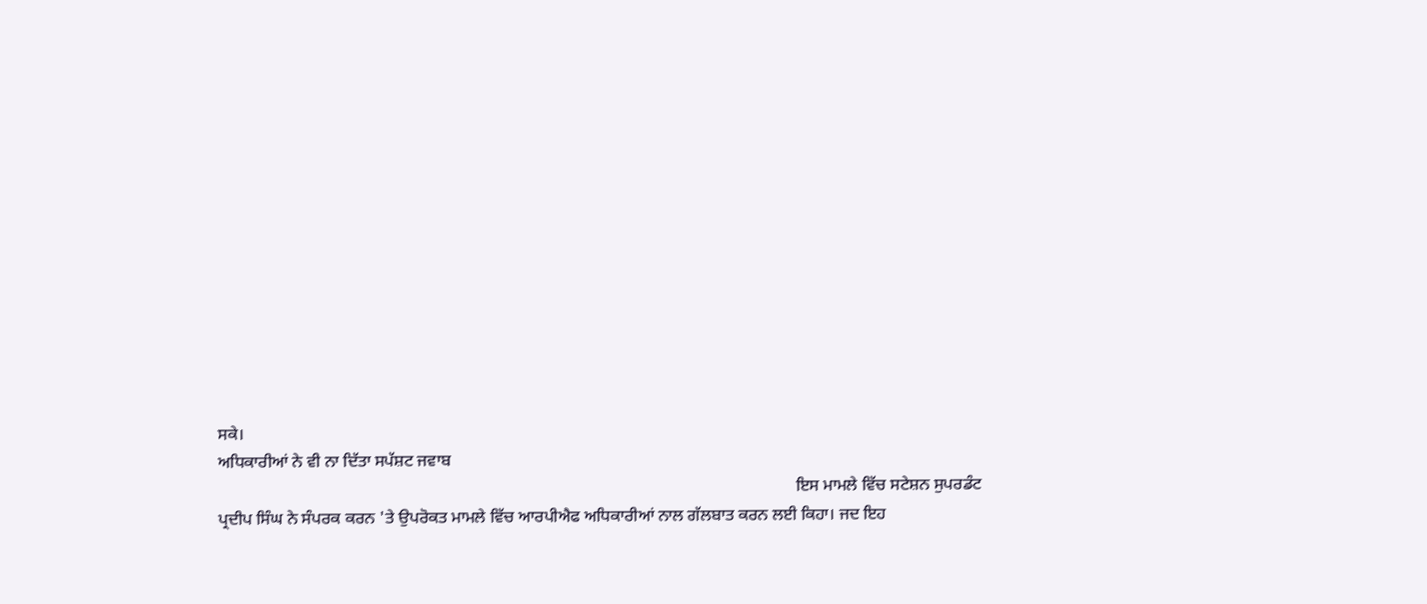ਸਕੇ।                                                                                                                                                                                                                                                                    ਅਧਿਕਾਰੀਆਂ ਨੇ ਵੀ ਨਾ ਦਿੱਤਾ ਸਪੱਸ਼ਟ ਜਵਾਬ
                                                                                                                                           ਇਸ ਮਾਮਲੇ ਵਿੱਚ ਸਟੇਸ਼ਨ ਸੁਪਰਡੰਟ ਪ੍ਰਦੀਪ ਸਿੰਘ ਨੇ ਸੰਪਰਕ ਕਰਨ 'ਤੇ ਉਪਰੋਕਤ ਮਾਮਲੇ ਵਿੱਚ ਆਰਪੀਐਫ ਅਧਿਕਾਰੀਆਂ ਨਾਲ ਗੱਲਬਾਤ ਕਰਨ ਲਈ ਕਿਹਾ। ਜਦ ਇਹ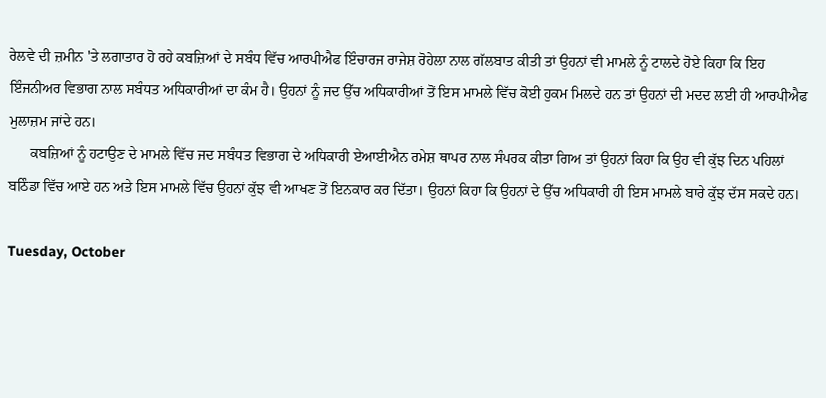ਰੇਲਵੇ ਦੀ ਜ਼ਮੀਨ 'ਤੇ ਲਗਾਤਾਰ ਹੋ ਰਹੇ ਕਬਜ਼ਿਆਂ ਦੇ ਸਬੰਧ ਵਿੱਚ ਆਰਪੀਐਫ ਇੰਚਾਰਜ ਰਾਜੇਸ਼ ਰੋਹੇਲਾ ਨਾਲ ਗੱਲਬਾਤ ਕੀਤੀ ਤਾਂ ਉਹਨਾਂ ਵੀ ਮਾਮਲੇ ਨੂੰ ਟਾਲਦੇ ਹੋਏ ਕਿਹਾ ਕਿ ਇਹ ਇੰਜਨੀਅਰ ਵਿਭਾਗ ਨਾਲ ਸਬੰਧਤ ਅਧਿਕਾਰੀਆਂ ਦਾ ਕੰਮ ਹੈ। ਉਹਨਾਂ ਨੂੰ ਜਦ ਉੱਚ ਅਧਿਕਾਰੀਆਂ ਤੋਂ ਇਸ ਮਾਮਲੇ ਵਿੱਚ ਕੋਈ ਹੁਕਮ ਮਿਲਦੇ ਹਨ ਤਾਂ ਉਹਨਾਂ ਦੀ ਮਦਦ ਲਈ ਹੀ ਆਰਪੀਐਫ ਮੁਲਾਜ਼ਮ ਜਾਂਦੇ ਹਨ।
      ਕਬਜ਼ਿਆਂ ਨੂੰ ਹਟਾਉਣ ਦੇ ਮਾਮਲੇ ਵਿੱਚ ਜਦ ਸਬੰਧਤ ਵਿਭਾਗ ਦੇ ਅਧਿਕਾਰੀ ਏਆਈਐਨ ਰਮੇਸ਼ ਥਾਪਰ ਨਾਲ ਸੰਪਰਕ ਕੀਤਾ ਗਿਅ ਤਾਂ ਉਹਨਾਂ ਕਿਹਾ ਕਿ ਉਹ ਵੀ ਕੁੱਝ ਦਿਨ ਪਹਿਲਾਂ ਬਠਿੰਡਾ ਵਿੱਚ ਆਏ ਹਨ ਅਤੇ ਇਸ ਮਾਮਲੇ ਵਿੱਚ ਉਹਨਾਂ ਕੁੱਝ ਵੀ ਆਖਣ ਤੋਂ ਇਨਕਾਰ ਕਰ ਦਿੱਤਾ। ਉਹਨਾਂ ਕਿਹਾ ਕਿ ਉਹਨਾਂ ਦੇ ਉੱਚ ਅਧਿਕਾਰੀ ਹੀ ਇਸ ਮਾਮਲੇ ਬਾਰੇ ਕੁੱਝ ਦੱਸ ਸਕਦੇ ਹਨ।

Tuesday, October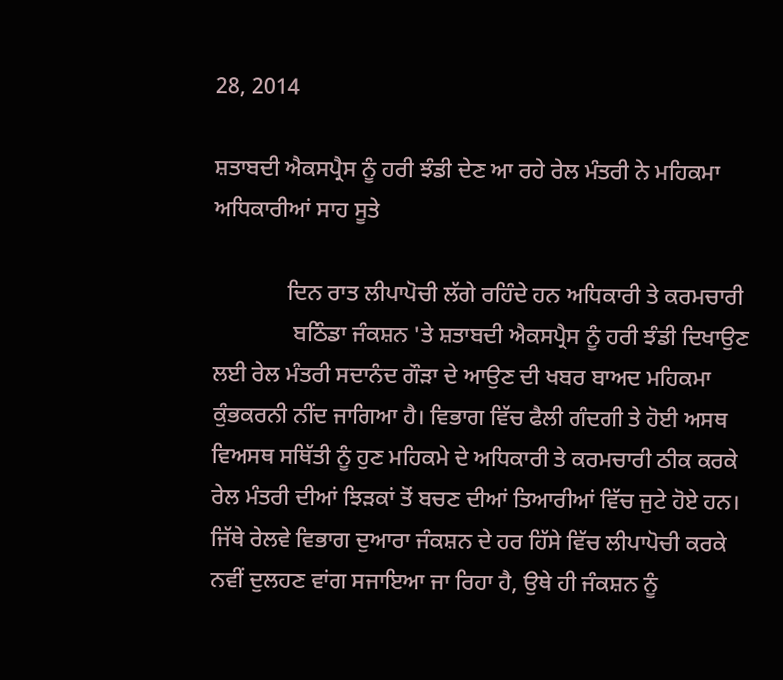28, 2014

ਸ਼ਤਾਬਦੀ ਐਕਸਪ੍ਰੈਸ ਨੂੰ ਹਰੀ ਝੰਡੀ ਦੇਣ ਆ ਰਹੇ ਰੇਲ ਮੰਤਰੀ ਨੇ ਮਹਿਕਮਾ ਅਧਿਕਾਰੀਆਂ ਸਾਹ ਸੂਤੇ

             ਦਿਨ ਰਾਤ ਲੀਪਾਪੋਚੀ ਲੱਗੇ ਰਹਿੰਦੇ ਹਨ ਅਧਿਕਾਰੀ ਤੇ ਕਰਮਚਾਰੀ
              ਬਠਿੰਡਾ ਜੰਕਸ਼ਨ 'ਤੇ ਸ਼ਤਾਬਦੀ ਐਕਸਪ੍ਰੈਸ ਨੂੰ ਹਰੀ ਝੰਡੀ ਦਿਖਾਉਣ ਲਈ ਰੇਲ ਮੰਤਰੀ ਸਦਾਨੰਦ ਗੌੜਾ ਦੇ ਆਉਣ ਦੀ ਖਬਰ ਬਾਅਦ ਮਹਿਕਮਾ ਕੁੰਭਕਰਨੀ ਨੀਂਦ ਜਾਗਿਆ ਹੈ। ਵਿਭਾਗ ਵਿੱਚ ਫੈਲੀ ਗੰਦਗੀ ਤੇ ਹੋਈ ਅਸਥ ਵਿਅਸਥ ਸਥਿੱਤੀ ਨੂੰ ਹੁਣ ਮਹਿਕਮੇ ਦੇ ਅਧਿਕਾਰੀ ਤੇ ਕਰਮਚਾਰੀ ਠੀਕ ਕਰਕੇ ਰੇਲ ਮੰਤਰੀ ਦੀਆਂ ਝਿੜਕਾਂ ਤੋਂ ਬਚਣ ਦੀਆਂ ਤਿਆਰੀਆਂ ਵਿੱਚ ਜੁਟੇ ਹੋਏ ਹਨ। ਜਿੱਥੇ ਰੇਲਵੇ ਵਿਭਾਗ ਦੁਆਰਾ ਜੰਕਸ਼ਨ ਦੇ ਹਰ ਹਿੱਸੇ ਵਿੱਚ ਲੀਪਾਪੋਚੀ ਕਰਕੇ ਨਵੀਂ ਦੁਲਹਣ ਵਾਂਗ ਸਜਾਇਆ ਜਾ ਰਿਹਾ ਹੈ, ਉਥੇ ਹੀ ਜੰਕਸ਼ਨ ਨੂੰ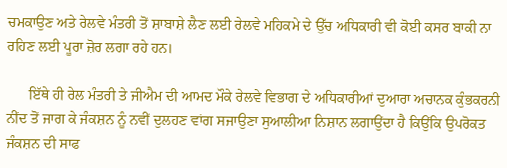ਚਮਕਾਉਣ ਅਤੇ ਰੇਲਵੇ ਮੰਤਰੀ ਤੋਂ ਸ਼ਾਬਾਸ਼ੇ ਲੈਣ ਲਈ ਰੇਲਵੇ ਮਹਿਕਮੇ ਦੇ ਉੱਚ ਅਧਿਕਾਰੀ ਵੀ ਕੋਈ ਕਸਰ ਬਾਕੀ ਨਾ ਰਹਿਣ ਲਈ ਪੂਰਾ ਜ਼ੋਰ ਲਗਾ ਰਹੇ ਹਨ।

      ਇੱਥੇ ਹੀ ਰੇਲ ਮੰਤਰੀ ਤੇ ਜੀਐਮ ਦੀ ਆਮਦ ਮੌਕੇ ਰੇਲਵੇ ਵਿਭਾਗ ਦੇ ਅਧਿਕਾਰੀਆਂ ਦੁਆਰਾ ਅਚਾਨਕ ਕੁੰਭਕਰਨੀ ਨੀਂਦ ਤੋਂ ਜਾਗ ਕੇ ਜੰਕਸ਼ਨ ਨੂੰ ਨਵੀਂ ਦੁਲਹਣ ਵਾਂਗ ਸਜਾਉਣਾ ਸੁਆਲੀਆ ਨਿਸ਼ਾਨ ਲਗਾਉਂਦਾ ਹੈ ਕਿਉਂਕਿ ਉਪਰੋਕਤ ਜੰਕਸ਼ਨ ਦੀ ਸਾਫ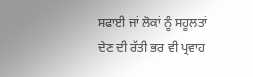ਸਫਾਈ ਜਾਂ ਲੋਕਾਂ ਨੂੰ ਸਹੂਲਤਾਂ ਦੇਣ ਦੀ ਰੱਤੀ ਭਰ ਵੀ ਪ੍ਰਵਾਹ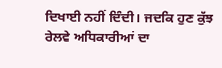ਦਿਖਾਈ ਨਹੀਂ ਦਿੰਦੀ। ਜਦਕਿ ਹੁਣ ਕੁੱਝ ਰੇਲਵੇ ਅਧਿਕਾਰੀਆਂ ਦਾ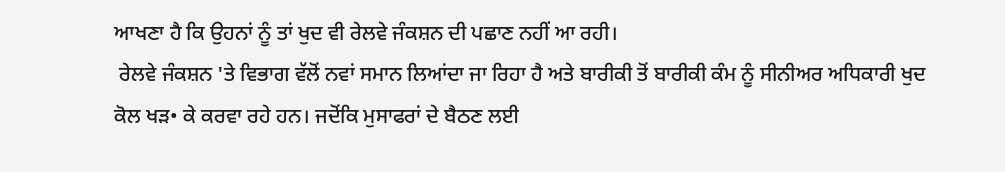ਆਖਣਾ ਹੈ ਕਿ ਉਹਨਾਂ ਨੂੰ ਤਾਂ ਖੁਦ ਵੀ ਰੇਲਵੇ ਜੰਕਸ਼ਨ ਦੀ ਪਛਾਣ ਨਹੀਂ ਆ ਰਹੀ।
 ਰੇਲਵੇ ਜੰਕਸ਼ਨ 'ਤੇ ਵਿਭਾਗ ਵੱਲੋਂ ਨਵਾਂ ਸਮਾਨ ਲਿਆਂਦਾ ਜਾ ਰਿਹਾ ਹੈ ਅਤੇ ਬਾਰੀਕੀ ਤੋਂ ਬਾਰੀਕੀ ਕੰਮ ਨੂੰ ਸੀਨੀਅਰ ਅਧਿਕਾਰੀ ਖੁਦ ਕੋਲ ਖੜ• ਕੇ ਕਰਵਾ ਰਹੇ ਹਨ। ਜਦੋਂਕਿ ਮੁਸਾਫਰਾਂ ਦੇ ਬੈਠਣ ਲਈ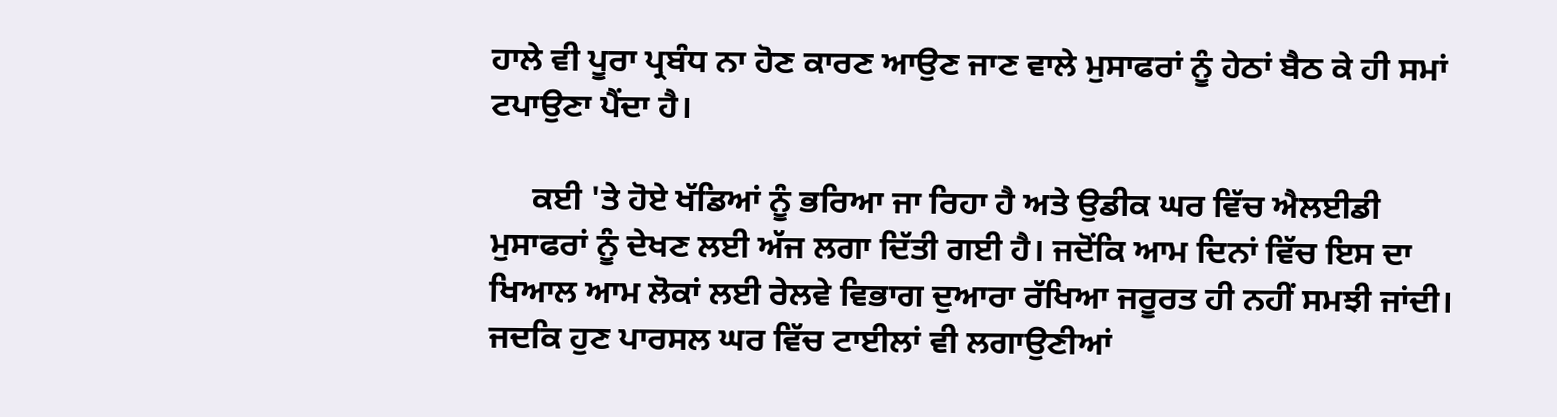ਹਾਲੇ ਵੀ ਪੂਰਾ ਪ੍ਰਬੰਧ ਨਾ ਹੋਣ ਕਾਰਣ ਆਉਣ ਜਾਣ ਵਾਲੇ ਮੁਸਾਫਰਾਂ ਨੂੰ ਹੇਠਾਂ ਬੈਠ ਕੇ ਹੀ ਸਮਾਂ ਟਪਾਉਣਾ ਪੈਂਦਾ ਹੈ।

     ਕਈ 'ਤੇ ਹੋਏ ਖੱਡਿਆਂ ਨੂੰ ਭਰਿਆ ਜਾ ਰਿਹਾ ਹੈ ਅਤੇ ਉਡੀਕ ਘਰ ਵਿੱਚ ਐਲਈਡੀ ਮੁਸਾਫਰਾਂ ਨੂੰ ਦੇਖਣ ਲਈ ਅੱਜ ਲਗਾ ਦਿੱਤੀ ਗਈ ਹੈ। ਜਦੋਂਕਿ ਆਮ ਦਿਨਾਂ ਵਿੱਚ ਇਸ ਦਾ ਖਿਆਲ ਆਮ ਲੋਕਾਂ ਲਈ ਰੇਲਵੇ ਵਿਭਾਗ ਦੁਆਰਾ ਰੱਖਿਆ ਜਰੂਰਤ ਹੀ ਨਹੀਂ ਸਮਝੀ ਜਾਂਦੀ। ਜਦਕਿ ਹੁਣ ਪਾਰਸਲ ਘਰ ਵਿੱਚ ਟਾਈਲਾਂ ਵੀ ਲਗਾਉਣੀਆਂ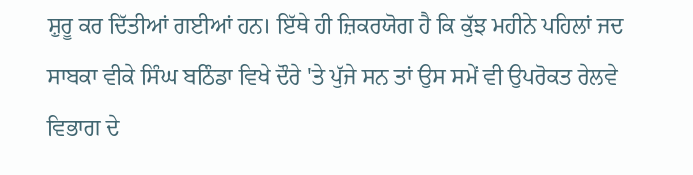ਸ਼ੁਰੂ ਕਰ ਦਿੱਤੀਆਂ ਗਈਆਂ ਹਨ। ਇੱਥੇ ਹੀ ਜ਼ਿਕਰਯੋਗ ਹੈ ਕਿ ਕੁੱਝ ਮਹੀਨੇ ਪਹਿਲਾਂ ਜਦ ਸਾਬਕਾ ਵੀਕੇ ਸਿੰਘ ਬਠਿੰਡਾ ਵਿਖੇ ਦੌਰੇ 'ਤੇ ਪੁੱਜੇ ਸਨ ਤਾਂ ਉਸ ਸਮੇਂ ਵੀ ਉਪਰੋਕਤ ਰੇਲਵੇ ਵਿਭਾਗ ਦੇ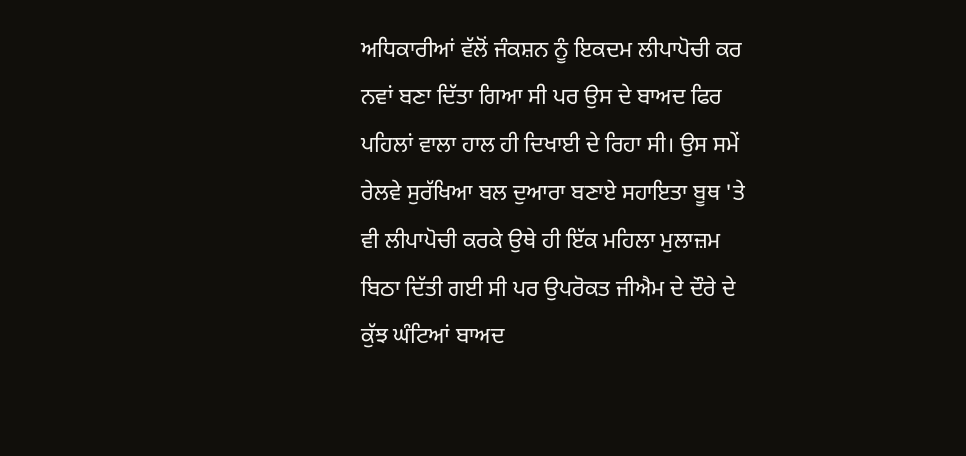ਅਧਿਕਾਰੀਆਂ ਵੱਲੋਂ ਜੰਕਸ਼ਨ ਨੂੰ ਇਕਦਮ ਲੀਪਾਪੋਚੀ ਕਰ ਨਵਾਂ ਬਣਾ ਦਿੱਤਾ ਗਿਆ ਸੀ ਪਰ ਉਸ ਦੇ ਬਾਅਦ ਫਿਰ ਪਹਿਲਾਂ ਵਾਲਾ ਹਾਲ ਹੀ ਦਿਖਾਈ ਦੇ ਰਿਹਾ ਸੀ। ਉਸ ਸਮੇਂ ਰੇਲਵੇ ਸੁਰੱਖਿਆ ਬਲ ਦੁਆਰਾ ਬਣਾਏ ਸਹਾਇਤਾ ਬੂਥ 'ਤੇ ਵੀ ਲੀਪਾਪੋਚੀ ਕਰਕੇ ਉਥੇ ਹੀ ਇੱਕ ਮਹਿਲਾ ਮੁਲਾਜ਼ਮ ਬਿਠਾ ਦਿੱਤੀ ਗਈ ਸੀ ਪਰ ਉਪਰੋਕਤ ਜੀਐਮ ਦੇ ਦੌਰੇ ਦੇ ਕੁੱਝ ਘੰਟਿਆਂ ਬਾਅਦ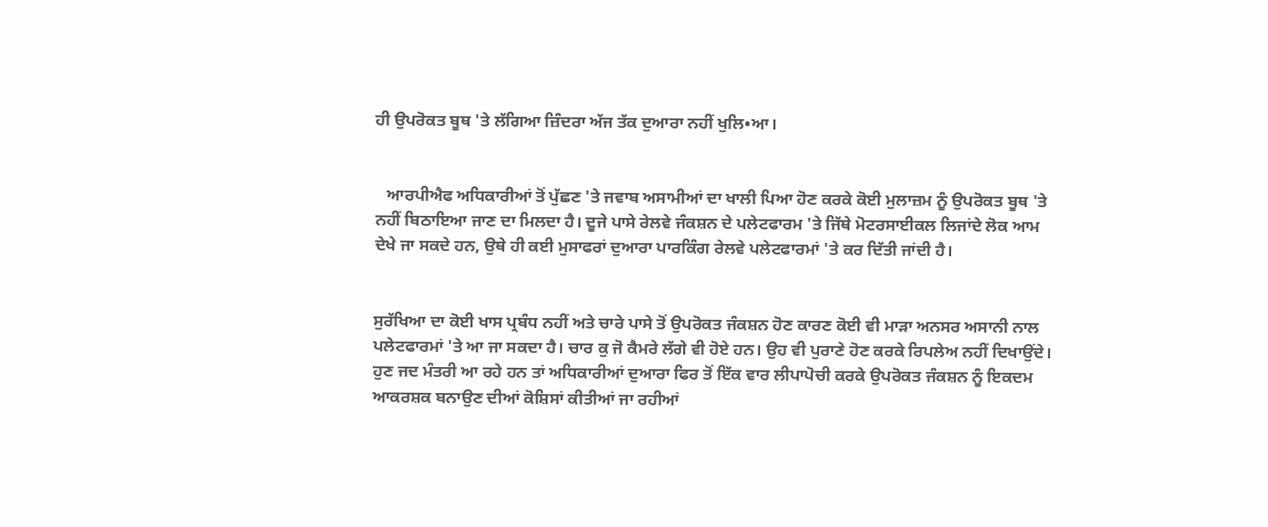ਹੀ ਉਪਰੋਕਤ ਬੂਥ 'ਤੇ ਲੱਗਿਆ ਜ਼ਿੰਦਰਾ ਅੱਜ ਤੱਕ ਦੁਆਰਾ ਨਹੀਂ ਖੁਲਿ•ਆ।


   ਆਰਪੀਐਫ ਅਧਿਕਾਰੀਆਂ ਤੋਂ ਪੁੱਛਣ 'ਤੇ ਜਵਾਬ ਅਸਾਮੀਆਂ ਦਾ ਖਾਲੀ ਪਿਆ ਹੋਣ ਕਰਕੇ ਕੋਈ ਮੁਲਾਜ਼ਮ ਨੂੰ ਉਪਰੋਕਤ ਬੂਥ 'ਤੇ ਨਹੀਂ ਬਿਠਾਇਆ ਜਾਣ ਦਾ ਮਿਲਦਾ ਹੈ। ਦੂਜੇ ਪਾਸੇ ਰੇਲਵੇ ਜੰਕਸ਼ਨ ਦੇ ਪਲੇਟਫਾਰਮ 'ਤੇ ਜਿੱਥੇ ਮੋਟਰਸਾਈਕਲ ਲਿਜਾਂਦੇ ਲੋਕ ਆਮ ਦੇਖੇ ਜਾ ਸਕਦੇ ਹਨ, ਉਥੇ ਹੀ ਕਈ ਮੁਸਾਫਰਾਂ ਦੁਆਰਾ ਪਾਰਕਿੰਗ ਰੇਲਵੇ ਪਲੇਟਫਾਰਮਾਂ 'ਤੇ ਕਰ ਦਿੱਤੀ ਜਾਂਦੀ ਹੈ।


ਸੁਰੱਖਿਆ ਦਾ ਕੋਈ ਖਾਸ ਪ੍ਰਬੰਧ ਨਹੀਂ ਅਤੇ ਚਾਰੇ ਪਾਸੇ ਤੋਂ ਉਪਰੋਕਤ ਜੰਕਸ਼ਨ ਹੋਣ ਕਾਰਣ ਕੋਈ ਵੀ ਮਾੜਾ ਅਨਸਰ ਅਸਾਨੀ ਨਾਲ ਪਲੇਟਫਾਰਮਾਂ 'ਤੇ ਆ ਜਾ ਸਕਦਾ ਹੈ। ਚਾਰ ਕੁ ਜੋ ਕੈਮਰੇ ਲੱਗੇ ਵੀ ਹੋਏ ਹਨ। ਉਹ ਵੀ ਪੁਰਾਣੇ ਹੋਣ ਕਰਕੇ ਰਿਪਲੇਅ ਨਹੀਂ ਦਿਖਾਉਂਦੇ। ਹੁਣ ਜਦ ਮੰਤਰੀ ਆ ਰਹੇ ਹਨ ਤਾਂ ਅਧਿਕਾਰੀਆਂ ਦੁਆਰਾ ਫਿਰ ਤੋਂ ਇੱਕ ਵਾਰ ਲੀਪਾਪੋਚੀ ਕਰਕੇ ਉਪਰੋਕਤ ਜੰਕਸ਼ਨ ਨੂੰ ਇਕਦਮ ਆਕਰਸ਼ਕ ਬਨਾਉਣ ਦੀਆਂ ਕੋਸ਼ਿਸਾਂ ਕੀਤੀਆਂ ਜਾ ਰਹੀਆਂ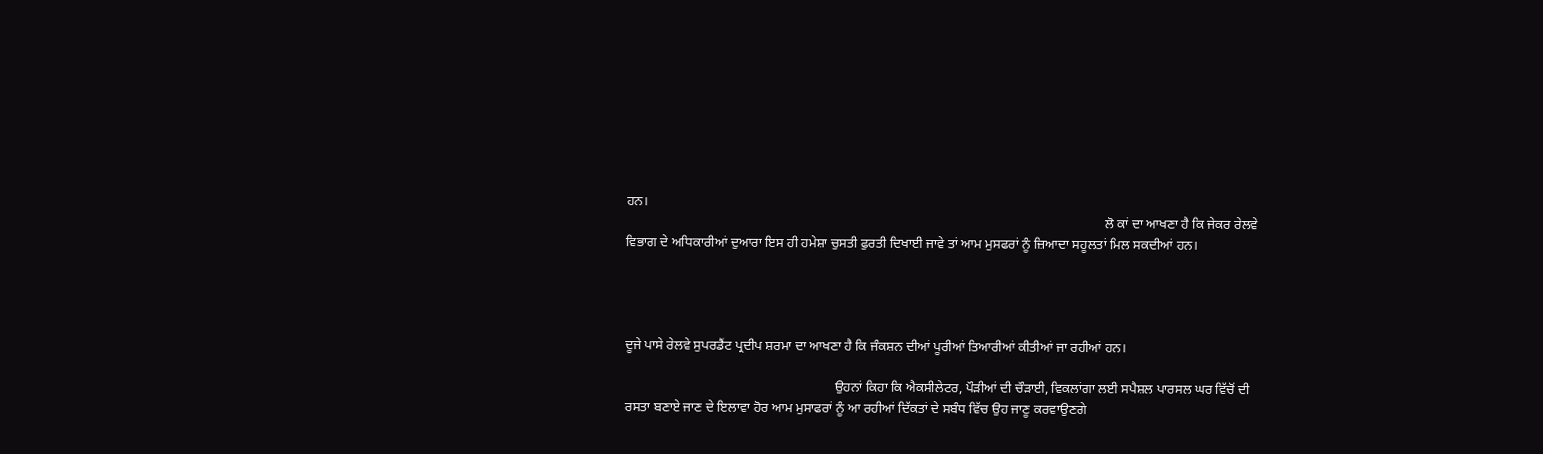ਹਨ।
                                                                                                                                              ਲੋ ਕਾਂ ਦਾ ਆਖਣਾ ਹੈ ਕਿ ਜੇਕਰ ਰੇਲਵੇ ਵਿਭਾਗ ਦੇ ਅਧਿਕਾਰੀਆਂ ਦੁਆਰਾ ਇਸ ਹੀ ਹਮੇਸ਼ਾ ਚੁਸਤੀ ਫੁਰਤੀ ਦਿਖਾਈ ਜਾਵੇ ਤਾਂ ਆਮ ਮੁਸਫਰਾਂ ਨੂੰ ਜ਼ਿਆਦਾ ਸਹੂਲਤਾਂ ਮਿਲ ਸਕਦੀਆਂ ਹਨ।




ਦੂਜੇ ਪਾਸੇ ਰੇਲਵੇ ਸੁਪਰਡੈਂਟ ਪ੍ਰਦੀਪ ਸ਼ਰਮਾ ਦਾ ਆਖਣਾ ਹੈ ਕਿ ਜੰਕਸ਼ਨ ਦੀਆਂ ਪੂਰੀਆਂ ਤਿਆਰੀਆਂ ਕੀਤੀਆਂ ਜਾ ਰਹੀਆਂ ਹਨ।

                                                              ਉਹਨਾਂ ਕਿਹਾ ਕਿ ਐਕਸੀਲੇਟਰ, ਪੌੜੀਆਂ ਦੀ ਚੌੜਾਈ, ਵਿਕਲਾਂਗਾ ਲਈ ਸਪੈਸ਼ਲ ਪਾਰਸਲ ਘਰ ਵਿੱਚੋਂ ਦੀ ਰਸਤਾ ਬਣਾਏ ਜਾਣ ਦੇ ਇਲਾਵਾ ਹੋਰ ਆਮ ਮੁਸਾਫਰਾਂ ਨੂੰ ਆ ਰਹੀਆਂ ਦਿੱਕਤਾਂ ਦੇ ਸਬੰਧ ਵਿੱਚ ਉਹ ਜਾਣੂ ਕਰਵਾਉਣਗੇ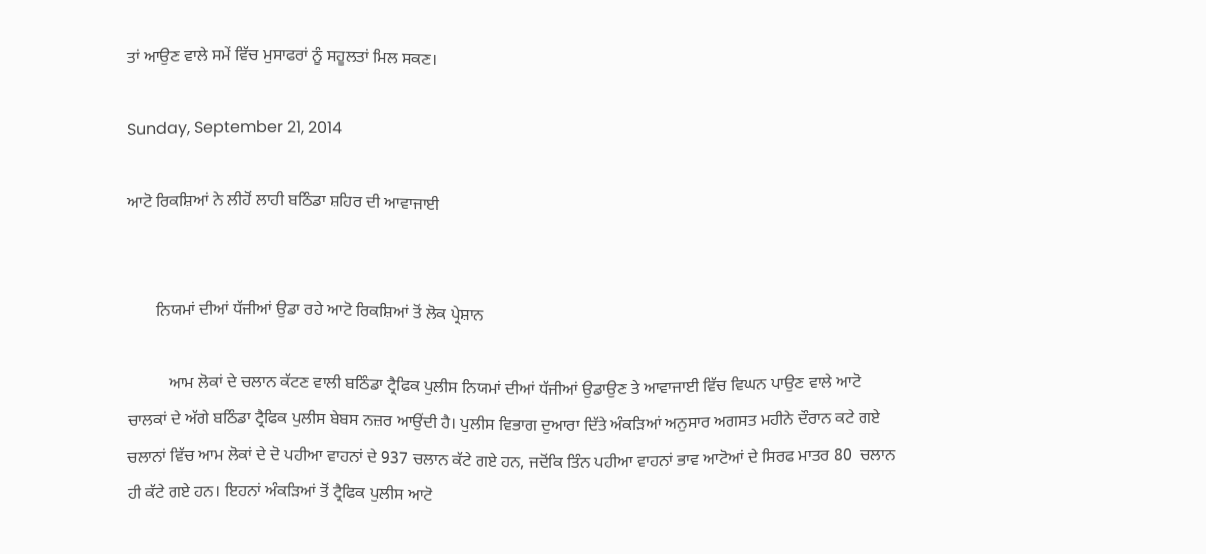ਤਾਂ ਆਉਣ ਵਾਲੇ ਸਮੇਂ ਵਿੱਚ ਮੁਸਾਫਰਾਂ ਨੂੰ ਸਹੂਲਤਾਂ ਮਿਲ ਸਕਣ।

Sunday, September 21, 2014

ਆਟੋ ਰਿਕਸ਼ਿਆਂ ਨੇ ਲੀਹੋਂ ਲਾਹੀ ਬਠਿੰਡਾ ਸ਼ਹਿਰ ਦੀ ਆਵਾਜਾਈ


       ਨਿਯਮਾਂ ਦੀਆਂ ਧੱਜੀਆਂ ਉਡਾ ਰਹੇ ਆਟੋ ਰਿਕਸ਼ਿਆਂ ਤੋਂ ਲੋਕ ਪ੍ਰੇਸ਼ਾਨ

          ਆਮ ਲੋਕਾਂ ਦੇ ਚਲਾਨ ਕੱਟਣ ਵਾਲੀ ਬਠਿੰਡਾ ਟ੍ਰੈਫਿਕ ਪੁਲੀਸ ਨਿਯਮਾਂ ਦੀਆਂ ਧੱਜੀਆਂ ਉਡਾਉਣ ਤੇ ਆਵਾਜਾਈ ਵਿੱਚ ਵਿਘਨ ਪਾਉਣ ਵਾਲੇ ਆਟੋ ਚਾਲਕਾਂ ਦੇ ਅੱਗੇ ਬਠਿੰਡਾ ਟ੍ਰੈਫਿਕ ਪੁਲੀਸ ਬੇਬਸ ਨਜ਼ਰ ਆਉਂਦੀ ਹੈ। ਪੁਲੀਸ ਵਿਭਾਗ ਦੁਆਰਾ ਦਿੱਤੇ ਅੰਕੜਿਆਂ ਅਨੁਸਾਰ ਅਗਸਤ ਮਹੀਨੇ ਦੌਰਾਨ ਕਟੇ ਗਏ ਚਲਾਨਾਂ ਵਿੱਚ ਆਮ ਲੋਕਾਂ ਦੇ ਦੋ ਪਹੀਆ ਵਾਹਨਾਂ ਦੇ 937 ਚਲਾਨ ਕੱਟੇ ਗਏ ਹਨ, ਜਦੋਂਕਿ ਤਿੰਨ ਪਹੀਆ ਵਾਹਨਾਂ ਭਾਵ ਆਟੋਆਂ ਦੇ ਸਿਰਫ ਮਾਤਰ 80  ਚਲਾਨ ਹੀ ਕੱਟੇ ਗਏ ਹਨ। ਇਹਨਾਂ ਅੰਕੜਿਆਂ ਤੋਂ ਟ੍ਰੈਫਿਕ ਪੁਲੀਸ ਆਟੋ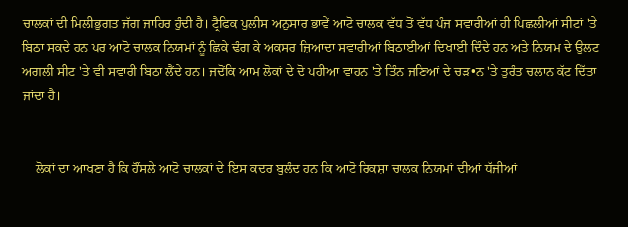ਚਾਲਕਾਂ ਦੀ ਮਿਲੀਭੁਗਤ ਜੱਗ ਜਾਹਿਰ ਹੁੰਦੀ ਹੈ। ਟ੍ਰੈਫਿਕ ਪੁਲੀਸ ਅਨੁਸਾਰ ਭਾਵੇਂ ਆਟੋ ਚਾਲਕ ਵੱਧ ਤੋਂ ਵੱਧ ਪੰਜ ਸਵਾਰੀਆਂ ਹੀ ਪਿਛਲੀਆਂ ਸੀਟਾਂ 'ਤੇ ਬਿਠਾ ਸਕਦੇ ਹਨ ਪਰ ਆਟੋ ਚਾਲਕ ਨਿਯਮਾਂ ਨੂੰ ਛਿਕੇ ਢੰਗ ਕੇ ਅਕਸਰ ਜ਼ਿਆਦਾ ਸਵਾਰੀਆਂ ਬਿਠਾਈਆਂ ਦਿਖਾਈ ਦਿੰਦੇ ਹਨ ਅਤੇ ਨਿਯਮ ਦੇ ਉਲਟ ਅਗਲੀ ਸੀਟ 'ਤੇ ਵੀ ਸਵਾਰੀ ਬਿਠਾ ਲੈਂਦੇ ਹਨ। ਜਦੋਂਕਿ ਆਮ ਲੋਕਾਂ ਦੇ ਦੋ ਪਹੀਆ ਵਾਹਨ 'ਤੇ ਤਿੰਨ ਜਣਿਆਂ ਦੇ ਚੜ•ਨ 'ਤੇ ਤੁਰੰਤ ਚਲਾਨ ਕੱਟ ਦਿੱਤਾ ਜਾਂਦਾ ਹੈ।


    ਲੋਕਾਂ ਦਾ ਆਖਣਾ ਹੈ ਕਿ ਹੌਂਸਲੇ ਆਟੋ ਚਾਲਕਾਂ ਦੇ ਇਸ ਕਦਰ ਬੁਲੰਦ ਹਨ ਕਿ ਆਟੋ ਰਿਕਸ਼ਾ ਚਾਲਕ ਨਿਯਮਾਂ ਦੀਆਂ ਧੱਜੀਆਂ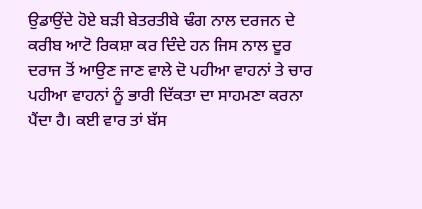ਉਡਾਉਂਦੇ ਹੋਏ ਬੜੀ ਬੇਤਰਤੀਬੇ ਢੰਗ ਨਾਲ ਦਰਜਨ ਦੇ ਕਰੀਬ ਆਟੋ ਰਿਕਸ਼ਾ ਕਰ ਦਿੰਦੇ ਹਨ ਜਿਸ ਨਾਲ ਦੂਰ ਦਰਾਜ ਤੋਂ ਆਉਣ ਜਾਣ ਵਾਲੇ ਦੋ ਪਹੀਆ ਵਾਹਨਾਂ ਤੇ ਚਾਰ ਪਹੀਆ ਵਾਹਨਾਂ ਨੂੰ ਭਾਰੀ ਦਿੱਕਤਾ ਦਾ ਸਾਹਮਣਾ ਕਰਨਾ ਪੈਂਦਾ ਹੈ। ਕਈ ਵਾਰ ਤਾਂ ਬੱਸ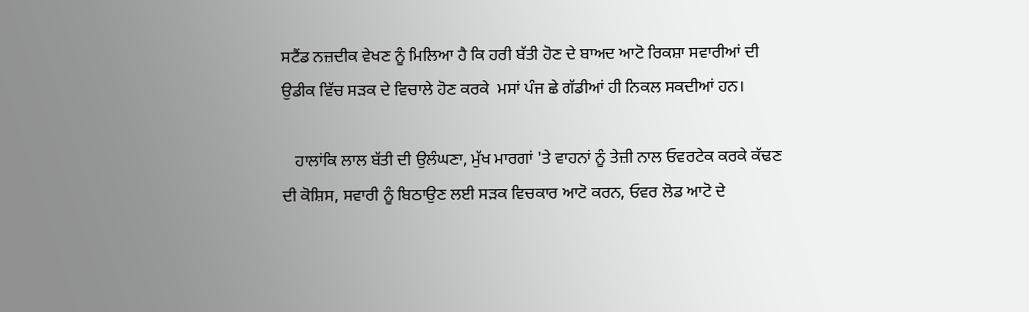ਸਟੈਂਡ ਨਜ਼ਦੀਕ ਵੇਖਣ ਨੂੰ ਮਿਲਿਆ ਹੈ ਕਿ ਹਰੀ ਬੱਤੀ ਹੋਣ ਦੇ ਬਾਅਦ ਆਟੋ ਰਿਕਸ਼ਾ ਸਵਾਰੀਆਂ ਦੀ ਉਡੀਕ ਵਿੱਚ ਸੜਕ ਦੇ ਵਿਚਾਲੇ ਹੋਣ ਕਰਕੇ  ਮਸਾਂ ਪੰਜ ਛੇ ਗੱਡੀਆਂ ਹੀ ਨਿਕਲ ਸਕਦੀਆਂ ਹਨ।

   ਹਾਲਾਂਕਿ ਲਾਲ ਬੱਤੀ ਦੀ ਉਲੰਘਣਾ, ਮੁੱਖ ਮਾਰਗਾਂ 'ਤੇ ਵਾਹਨਾਂ ਨੂੰ ਤੇਜ਼ੀ ਨਾਲ ਓਵਰਟੇਕ ਕਰਕੇ ਕੱਢਣ ਦੀ ਕੋਸ਼ਿਸ, ਸਵਾਰੀ ਨੂੰ ਬਿਠਾਉਣ ਲਈ ਸੜਕ ਵਿਚਕਾਰ ਆਟੋ ਕਰਨ, ਓਵਰ ਲੋਡ ਆਟੋ ਦੇ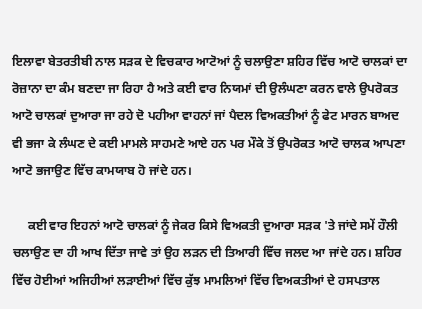ਇਲਾਵਾ ਬੇਤਰਤੀਬੀ ਨਾਲ ਸੜਕ ਦੇ ਵਿਚਕਾਰ ਆਟੋਆਂ ਨੂੰ ਚਲਾਉਣਾ ਸ਼ਹਿਰ ਵਿੱਚ ਆਟੋ ਚਾਲਕਾਂ ਦਾ ਰੋਜ਼ਾਨਾ ਦਾ ਕੰਮ ਬਣਦਾ ਜਾ ਰਿਹਾ ਹੈ ਅਤੇ ਕਈ ਵਾਰ ਨਿਯਮਾਂ ਦੀ ਉਲੰਘਣਾ ਕਰਨ ਵਾਲੇ ਉਪਰੋਕਤ ਆਟੋ ਚਾਲਕਾਂ ਦੁਆਰਾ ਜਾ ਰਹੇ ਦੋ ਪਹੀਆ ਵਾਹਨਾਂ ਜਾਂ ਪੈਦਲ ਵਿਅਕਤੀਆਂ ਨੂੰ ਫੇਟ ਮਾਰਨ ਬਾਅਦ ਵੀ ਭਜਾ ਕੇ ਲੰਘਣ ਦੇ ਕਈ ਮਾਮਲੇ ਸਾਹਮਣੇ ਆਏ ਹਨ ਪਰ ਮੌਕੇ ਤੋਂ ਉਪਰੋਕਤ ਆਟੋ ਚਾਲਕ ਆਪਣਾ ਆਟੋ ਭਜਾਉਣ ਵਿੱਚ ਕਾਮਯਾਬ ਹੋ ਜਾਂਦੇ ਹਨ।

     ਕਈ ਵਾਰ ਇਹਨਾਂ ਆਟੋ ਚਾਲਕਾਂ ਨੂੰ ਜੇਕਰ ਕਿਸੇ ਵਿਅਕਤੀ ਦੁਆਰਾ ਸੜਕ 'ਤੇ ਜਾਂਦੇ ਸਮੇਂ ਹੌਲੀ ਚਲਾਉਣ ਦਾ ਹੀ ਆਖ ਦਿੱਤਾ ਜਾਵੇ ਤਾਂ ਉਹ ਲੜਨ ਦੀ ਤਿਆਰੀ ਵਿੱਚ ਜਲਦ ਆ ਜਾਂਦੇ ਹਨ। ਸ਼ਹਿਰ ਵਿੱਚ ਹੋਈਆਂ ਅਜਿਹੀਆਂ ਲੜਾਈਆਂ ਵਿੱਚ ਕੁੱਝ ਮਾਮਲਿਆਂ ਵਿੱਚ ਵਿਅਕਤੀਆਂ ਦੇ ਹਸਪਤਾਲ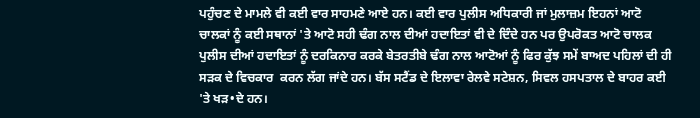ਪਹੁੰਚਣ ਦੇ ਮਾਮਲੇ ਵੀ ਕਈ ਵਾਰ ਸਾਹਮਣੇ ਆਏ ਹਨ। ਕਈ ਵਾਰ ਪੁਲੀਸ ਅਧਿਕਾਰੀ ਜਾਂ ਮੁਲਾਜ਼ਮ ਇਹਨਾਂ ਆਟੋ ਚਾਲਕਾਂ ਨੂੰ ਕਈ ਸਥਾਨਾਂ 'ਤੇ ਆਟੋ ਸਹੀ ਢੰਗ ਨਾਲ ਦੀਆਂ ਹਦਾਇਤਾਂ ਵੀ ਦੇ ਦਿੰਦੇ ਹਨ ਪਰ ਉਪਰੋਕਤ ਆਟੋ ਚਾਲਕ ਪੁਲੀਸ ਦੀਆਂ ਹਦਾਇਤਾਂ ਨੂੰ ਦਰਕਿਨਾਰ ਕਰਕੇ ਬੇਤਰਤੀਬੇ ਢੰਗ ਨਾਲ ਆਟੋਆਂ ਨੂੰ ਫਿਰ ਕੁੱਝ ਸਮੇਂ ਬਾਅਦ ਪਹਿਲਾਂ ਦੀ ਹੀ ਸੜਕ ਦੇ ਵਿਚਕਾਰ  ਕਰਨ ਲੱਗ ਜਾਂਦੇ ਹਨ। ਬੱਸ ਸਟੈਂਡ ਦੇ ਇਲਾਵਾ ਰੇਲਵੇ ਸਟੇਸ਼ਨ, ਸਿਵਲ ਹਸਪਤਾਲ ਦੇ ਬਾਹਰ ਕਈ 'ਤੇ ਖੜ•ਦੇ ਹਨ।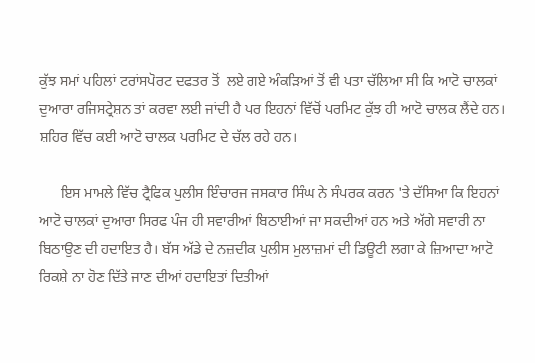ਕੁੱਝ ਸਮਾਂ ਪਹਿਲਾਂ ਟਰਾਂਸਪੋਰਟ ਦਫਤਰ ਤੋਂ  ਲਏ ਗਏ ਅੰਕੜਿਆਂ ਤੋਂ ਵੀ ਪਤਾ ਚੱਲਿਆ ਸੀ ਕਿ ਆਟੋ ਚਾਲਕਾਂ ਦੁਆਰਾ ਰਜਿਸਟ੍ਰੇਸ਼ਨ ਤਾਂ ਕਰਵਾ ਲਈ ਜਾਂਦੀ ਹੈ ਪਰ ਇਹਨਾਂ ਵਿੱਚੋਂ ਪਰਮਿਟ ਕੁੱਝ ਹੀ ਆਟੋ ਚਾਲਕ ਲੈਂਦੇ ਹਨ। ਸ਼ਹਿਰ ਵਿੱਚ ਕਈ ਆਟੋ ਚਾਲਕ ਪਰਮਿਟ ਦੇ ਚੱਲ ਰਹੇ ਹਨ।

      ਇਸ ਮਾਮਲੇ ਵਿੱਚ ਟ੍ਰੈਫਿਕ ਪੁਲੀਸ ਇੰਚਾਰਜ ਜਸਕਾਰ ਸਿੰਘ ਨੇ ਸੰਪਰਕ ਕਰਨ 'ਤੇ ਦੱਸਿਆ ਕਿ ਇਹਨਾਂ ਆਟੋ ਚਾਲਕਾਂ ਦੁਆਰਾ ਸਿਰਫ ਪੰਜ ਹੀ ਸਵਾਰੀਆਂ ਬਿਠਾਈਆਂ ਜਾ ਸਕਦੀਆਂ ਹਨ ਅਤੇ ਅੱਗੇ ਸਵਾਰੀ ਨਾ ਬਿਠਾਉਣ ਦੀ ਹਦਾਇਤ ਹੈ। ਬੱਸ ਅੱਡੇ ਦੇ ਨਜ਼ਦੀਕ ਪੁਲੀਸ ਮੁਲਾਜ਼ਮਾਂ ਦੀ ਡਿਊਟੀ ਲਗਾ ਕੇ ਜ਼ਿਆਦਾ ਆਟੋ ਰਿਕਸ਼ੇ ਨਾ ਹੋਣ ਦਿੱਤੇ ਜਾਣ ਦੀਆਂ ਹਦਾਇਤਾਂ ਦਿਤੀਆਂ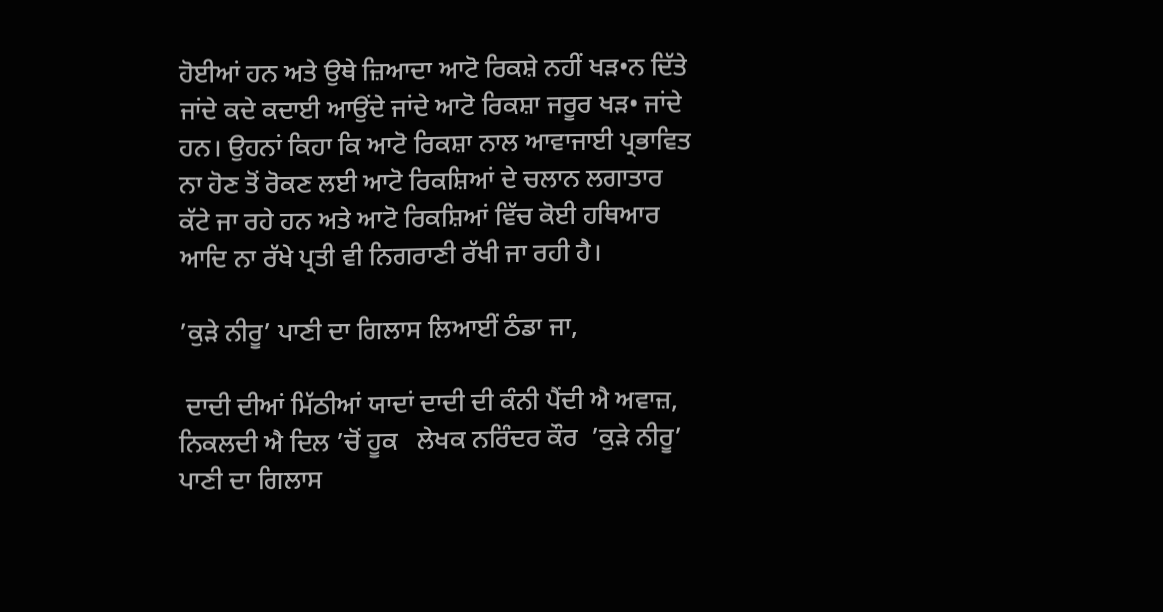ਹੋਈਆਂ ਹਨ ਅਤੇ ਉਥੇ ਜ਼ਿਆਦਾ ਆਟੋ ਰਿਕਸ਼ੇ ਨਹੀਂ ਖੜ•ਨ ਦਿੱਤੇ ਜਾਂਦੇ ਕਦੇ ਕਦਾਈ ਆਉਂਦੇ ਜਾਂਦੇ ਆਟੋ ਰਿਕਸ਼ਾ ਜਰੂਰ ਖੜ• ਜਾਂਦੇ ਹਨ। ਉਹਨਾਂ ਕਿਹਾ ਕਿ ਆਟੋ ਰਿਕਸ਼ਾ ਨਾਲ ਆਵਾਜਾਈ ਪ੍ਰਭਾਵਿਤ ਨਾ ਹੋਣ ਤੋਂ ਰੋਕਣ ਲਈ ਆਟੋ ਰਿਕਸ਼ਿਆਂ ਦੇ ਚਲਾਨ ਲਗਾਤਾਰ ਕੱਟੇ ਜਾ ਰਹੇ ਹਨ ਅਤੇ ਆਟੋ ਰਿਕਸ਼ਿਆਂ ਵਿੱਚ ਕੋਈ ਹਥਿਆਰ ਆਦਿ ਨਾ ਰੱਖੇ ਪ੍ਰਤੀ ਵੀ ਨਿਗਰਾਣੀ ਰੱਖੀ ਜਾ ਰਹੀ ਹੈ।

’ਕੁੜੇ ਨੀਰੂ’ ਪਾਣੀ ਦਾ ਗਿਲਾਸ ਲਿਆਈਂ ਠੰਡਾ ਜਾ,

 ਦਾਦੀ ਦੀਆਂ ਮਿੱਠੀਆਂ ਯਾਦਾਂ ਦਾਦੀ ਦੀ ਕੰਨੀ ਪੈਂਦੀ ਐ ਅਵਾਜ਼, ਨਿਕਲਦੀ ਐ ਦਿਲ ’ਚੋਂ ਹੂਕ   ਲੇਖਕ ਨਰਿੰਦਰ ਕੌਰ  ’ਕੁੜੇ ਨੀਰੂ’ ਪਾਣੀ ਦਾ ਗਿਲਾਸ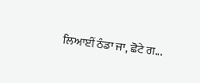ਲਿਆਈਂ ਠੰਡਾ ਜਾ, ਛੋਟੇ ਗ...